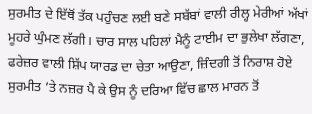ਸੁਰਮੀਤ ਦੇ ਇੱਥੋਂ ਤੱਕ ਪਹੁੰਚਣ ਲਈ ਬਣੇ ਸਬੱਬਾਂ ਵਾਲੀ ਰੀਲ੍ਹ ਮੇਰੀਆਂ ਅੱਖਾਂ ਮੂਹਰੇ ਘੁੰਮਣ ਲੱਗੀ। ਚਾਰ ਸਾਲ ਪਹਿਲਾਂ ਮੈਨੂੰ ਟਾਈਮ ਦਾ ਭੁਲੇਖਾ ਲੱਗਣਾ, ਫਰੇਜ਼ਰ ਵਾਲੀ ਸ਼ਿੱਪ ਯਾਰਡ ਦਾ ਚੇਤਾ ਆਉਣਾ, ਜ਼ਿੰਦਗੀ ਤੋਂ ਨਿਰਾਸ਼ ਹੋਏ ਸੁਰਮੀਤ ’ਤੇ ਨਜ਼ਰ ਪੈ ਕੇ ਉਸ ਨੂੰ ਦਰਿਆ ਵਿੱਚ ਛਾਲ ਮਾਰਨ ਤੋਂ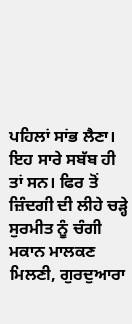ਪਹਿਲਾਂ ਸਾਂਭ ਲੈਣਾ। ਇਹ ਸਾਰੇ ਸਬੱਬ ਹੀ ਤਾਂ ਸਨ। ਫਿਰ ਤੋਂ ਜ਼ਿੰਦਗੀ ਦੀ ਲੀਹੇ ਚੜ੍ਹੇ ਸੁਰਮੀਤ ਨੂੰ ਚੰਗੀ ਮਕਾਨ ਮਾਲਕਣ ਮਿਲਣੀ, ਗੁਰਦੁਆਰਾ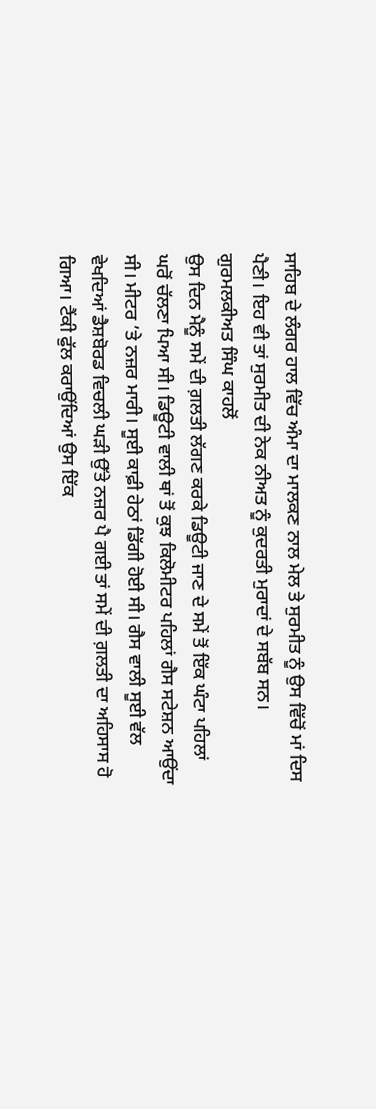ਸਾਹਿਬ ਦੇ ਲੰਗਰ ਹਾਲ ਵਿੱਚ ਅੰਮਾ ਦਾ ਮਾਲਕਣ ਨਾਲ ਮੇਲ ਤੇ ਸੁਰਮੀਤ ਨੂੰ ਉਸ ਵਿੱਚੋਂ ਮਾਂ ਦਿਸ ਪੈਣੀ। ਇਹ ਵੀ ਤਾਂ ਸੁਰਮੀਤ ਦੀ ਨੇਕ ਨੀਅਤ ਨੂੰ ਕੁਦਰਤੀ ਮੁਰਾਦਾਂ ਦੇ ਸਬੱਬ ਸਨ।
ਗੁਰਮਲਕੀਅਤ ਸਿੰਘ ਕਾਹਲੋਂ
ਉਸ ਦਿਨ ਮੈਨੂੰ ਸਮੇਂ ਦੀ ਗ਼ਲਤੀ ਲੱਗਣ ਕਰਕੇ ਡਿਊਟੀ ਜਾਣ ਦੇ ਸਮੇਂ ਤੋਂ ਇੱਕ ਘੰਟਾ ਪਹਿਲਾਂ ਘਰੋਂ ਚੱਲਣਾ ਪਿਆ ਸੀ। ਡਿਊਟੀ ਵਾਲੀ ਥਾਂ ਤੋਂ ਕੁਝ ਕਿਲੋਮੀਟਰ ਪਹਿਲਾਂ ਗੈਸ ਸਟੇਸ਼ਨ ਆਉਂਦਾ ਸੀ। ਮੀਟਰ ’ਤੇ ਨਜ਼ਰ ਮਾਰੀ। ਸੂਈ ਕਾਫ਼ੀ ਹੇਠਾਂ ਡਿੱਗੀ ਹੋਈ ਸੀ। ਗੈਸ ਵਾਲੀ ਸੂਈ ਵੱਲ ਵੇਖਦਿਆਂ ਡੈਸ਼ਬੋਰਡ ਵਿਚਲੀ ਘੜੀ ਉੱਤੇ ਨਜ਼ਰ ਪੈ ਗਈ ਤਾਂ ਸਮੇਂ ਦੀ ਗ਼ਲਤੀ ਦਾ ਅਹਿਸਾਸ ਹੋ ਗਿਆ। ਟੈਂਕੀ ਫੁੱਲ ਕਰਾਉਂਦਿਆਂ ਉਸ ਇੱਕ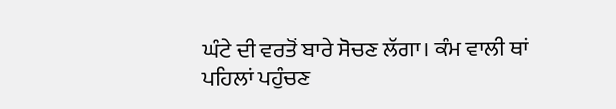ਘੰਟੇ ਦੀ ਵਰਤੋਂ ਬਾਰੇ ਸੋਚਣ ਲੱਗਾ। ਕੰਮ ਵਾਲੀ ਥਾਂ ਪਹਿਲਾਂ ਪਹੁੰਚਣ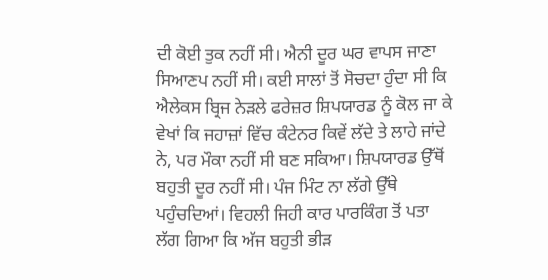ਦੀ ਕੋਈ ਤੁਕ ਨਹੀਂ ਸੀ। ਐਨੀ ਦੂਰ ਘਰ ਵਾਪਸ ਜਾਣਾ ਸਿਆਣਪ ਨਹੀਂ ਸੀ। ਕਈ ਸਾਲਾਂ ਤੋਂ ਸੋਚਦਾ ਹੁੰਦਾ ਸੀ ਕਿ ਐਲੇਕਸ ਬ੍ਰਿਜ ਨੇੜਲੇ ਫਰੇਜ਼ਰ ਸ਼ਿਪਯਾਰਡ ਨੂੰ ਕੋਲ ਜਾ ਕੇ ਵੇਖਾਂ ਕਿ ਜਹਾਜ਼ਾਂ ਵਿੱਚ ਕੰਟੇਨਰ ਕਿਵੇਂ ਲੱਦੇ ਤੇ ਲਾਹੇ ਜਾਂਦੇ ਨੇ, ਪਰ ਮੌਕਾ ਨਹੀਂ ਸੀ ਬਣ ਸਕਿਆ। ਸ਼ਿਪਯਾਰਡ ਉੱਥੋਂ ਬਹੁਤੀ ਦੂਰ ਨਹੀਂ ਸੀ। ਪੰਜ ਮਿੰਟ ਨਾ ਲੱਗੇ ਉੱਥੇ ਪਹੁੰਚਦਿਆਂ। ਵਿਹਲੀ ਜਿਹੀ ਕਾਰ ਪਾਰਕਿੰਗ ਤੋਂ ਪਤਾ ਲੱਗ ਗਿਆ ਕਿ ਅੱਜ ਬਹੁਤੀ ਭੀੜ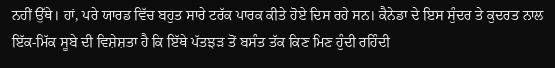ਨਹੀਂ ਉੱਥੇ। ਹਾਂ, ਪਰੇ ਯਾਰਡ ਵਿੱਚ ਬਹੁਤ ਸਾਰੇ ਟਰੱਕ ਪਾਰਕ ਕੀਤੇ ਹੋਏ ਦਿਸ ਰਹੇ ਸਨ। ਕੈਨੇਡਾ ਦੇ ਇਸ ਸੁੰਦਰ ਤੇ ਕੁਦਰਤ ਨਾਲ ਇੱਕ-ਮਿੱਕ ਸੂਬੇ ਦੀ ਵਿਸ਼ੇਸ਼ਤਾ ਹੈ ਕਿ ਇੱਥੇ ਪੱਤਝੜ ਤੋਂ ਬਸੰਤ ਤੱਕ ਕਿਣ ਮਿਣ ਹੁੰਦੀ ਰਹਿੰਦੀ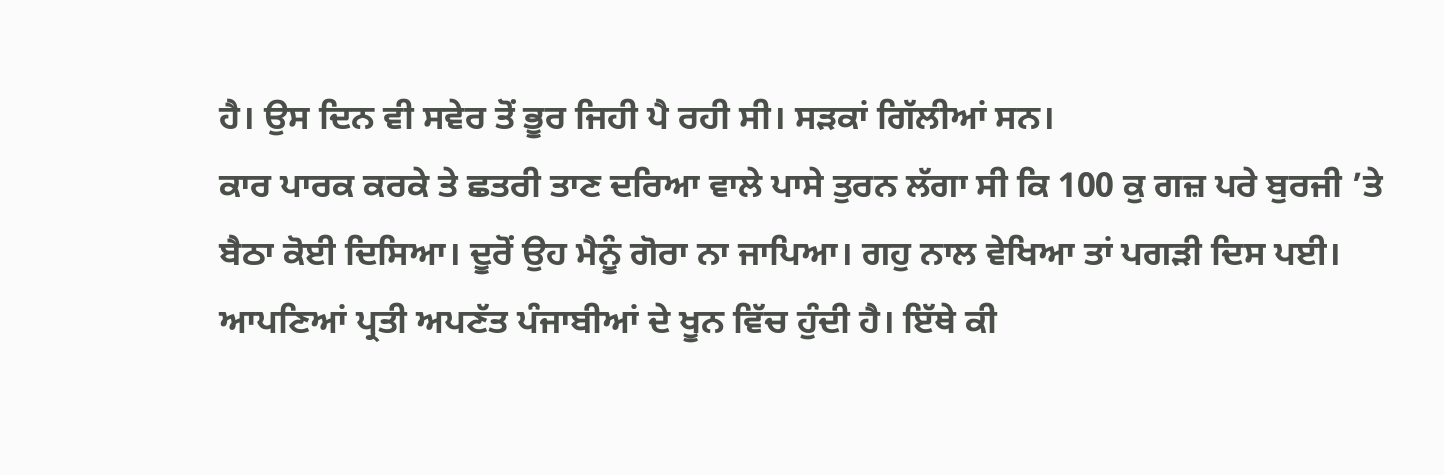ਹੈ। ਉਸ ਦਿਨ ਵੀ ਸਵੇਰ ਤੋਂ ਭੂਰ ਜਿਹੀ ਪੈ ਰਹੀ ਸੀ। ਸੜਕਾਂ ਗਿੱਲੀਆਂ ਸਨ।
ਕਾਰ ਪਾਰਕ ਕਰਕੇ ਤੇ ਛਤਰੀ ਤਾਣ ਦਰਿਆ ਵਾਲੇ ਪਾਸੇ ਤੁਰਨ ਲੱਗਾ ਸੀ ਕਿ 100 ਕੁ ਗਜ਼ ਪਰੇ ਬੁਰਜੀ ’ਤੇ ਬੈਠਾ ਕੋਈ ਦਿਸਿਆ। ਦੂਰੋਂ ਉਹ ਮੈਨੂੰ ਗੋਰਾ ਨਾ ਜਾਪਿਆ। ਗਹੁ ਨਾਲ ਵੇਖਿਆ ਤਾਂ ਪਗੜੀ ਦਿਸ ਪਈ। ਆਪਣਿਆਂ ਪ੍ਰਤੀ ਅਪਣੱਤ ਪੰਜਾਬੀਆਂ ਦੇ ਖੂਨ ਵਿੱਚ ਹੁੰਦੀ ਹੈ। ਇੱਥੇ ਕੀ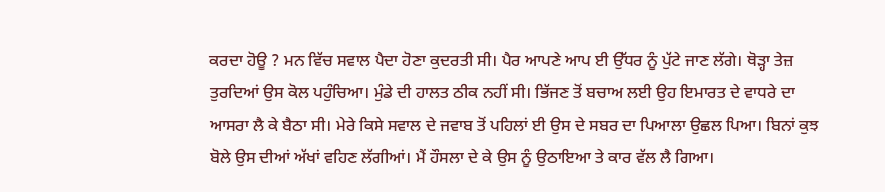ਕਰਦਾ ਹੋਊ ? ਮਨ ਵਿੱਚ ਸਵਾਲ ਪੈਦਾ ਹੋਣਾ ਕੁਦਰਤੀ ਸੀ। ਪੈਰ ਆਪਣੇ ਆਪ ਈ ਉੱਧਰ ਨੂੰ ਪੁੱਟੇ ਜਾਣ ਲੱਗੇ। ਥੋੜ੍ਹਾ ਤੇਜ਼ ਤੁਰਦਿਆਂ ਉਸ ਕੋਲ ਪਹੁੰਚਿਆ। ਮੁੰਡੇ ਦੀ ਹਾਲਤ ਠੀਕ ਨਹੀਂ ਸੀ। ਭਿੱਜਣ ਤੋਂ ਬਚਾਅ ਲਈ ਉਹ ਇਮਾਰਤ ਦੇ ਵਾਧਰੇ ਦਾ ਆਸਰਾ ਲੈ ਕੇ ਬੈਠਾ ਸੀ। ਮੇਰੇ ਕਿਸੇ ਸਵਾਲ ਦੇ ਜਵਾਬ ਤੋਂ ਪਹਿਲਾਂ ਈ ਉਸ ਦੇ ਸਬਰ ਦਾ ਪਿਆਲਾ ਉਛਲ ਪਿਆ। ਬਿਨਾਂ ਕੁਝ ਬੋਲੇ ਉਸ ਦੀਆਂ ਅੱਖਾਂ ਵਹਿਣ ਲੱਗੀਆਂ। ਮੈਂ ਹੌਸਲਾ ਦੇ ਕੇ ਉਸ ਨੂੰ ਉਠਾਇਆ ਤੇ ਕਾਰ ਵੱਲ ਲੈ ਗਿਆ।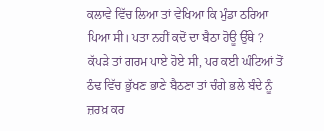ਕਲਾਵੇ ਵਿੱਚ ਲਿਆ ਤਾਂ ਵੇਖਿਆ ਕਿ ਮੁੰਡਾ ਠਰਿਆ ਪਿਆ ਸੀ। ਪਤਾ ਨਹੀਂ ਕਦੋਂ ਦਾ ਬੈਠਾ ਹੋਊ ਉੱਥੇ ? ਕੱਪੜੇ ਤਾਂ ਗਰਮ ਪਾਏ ਹੋਏ ਸੀ, ਪਰ ਕਈ ਘੰਟਿਆਂ ਤੋਂ ਠੰਢ ਵਿੱਚ ਭੁੱਖਣ ਭਾਣੇ ਬੈਠਣਾ ਤਾਂ ਚੰਗੇ ਭਲੇ ਬੰਦੇ ਨੂੰ ਜ਼ਰਖ਼ ਕਰ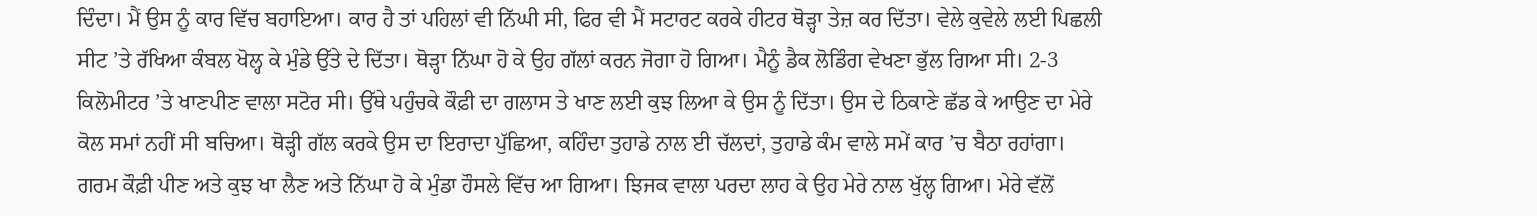ਦਿੰਦਾ। ਮੈਂ ਉਸ ਨੂੰ ਕਾਰ ਵਿੱਚ ਬਹਾਇਆ। ਕਾਰ ਹੈ ਤਾਂ ਪਹਿਲਾਂ ਵੀ ਨਿੱਘੀ ਸੀ, ਫਿਰ ਵੀ ਮੈਂ ਸਟਾਰਟ ਕਰਕੇ ਹੀਟਰ ਥੋੜ੍ਹਾ ਤੇਜ਼ ਕਰ ਦਿੱਤਾ। ਵੇਲੇ ਕੁਵੇਲੇ ਲਈ ਪਿਛਲੀ ਸੀਟ ’ਤੇ ਰੱਖਿਆ ਕੰਬਲ ਖੋਲ੍ਹ ਕੇ ਮੁੰਡੇ ਉੱਤੇ ਦੇ ਦਿੱਤਾ। ਥੋੜ੍ਹਾ ਨਿੱਘਾ ਹੋ ਕੇ ਉਹ ਗੱਲਾਂ ਕਰਨ ਜੋਗਾ ਹੋ ਗਿਆ। ਮੈਨੂੰ ਡੈਕ ਲੋਡਿੰਗ ਵੇਖਣਾ ਭੁੱਲ ਗਿਆ ਸੀ। 2-3 ਕਿਲੋਮੀਟਰ ’ਤੇ ਖਾਣਪੀਣ ਵਾਲਾ ਸਟੋਰ ਸੀ। ਉੱਥੇ ਪਹੁੰਚਕੇ ਕੌਫ਼ੀ ਦਾ ਗਲਾਸ ਤੇ ਖਾਣ ਲਈ ਕੁਝ ਲਿਆ ਕੇ ਉਸ ਨੂੰ ਦਿੱਤਾ। ਉਸ ਦੇ ਠਿਕਾਣੇ ਛੱਡ ਕੇ ਆਉਣ ਦਾ ਮੇਰੇ ਕੋਲ ਸਮਾਂ ਨਹੀਂ ਸੀ ਬਚਿਆ। ਥੋੜ੍ਹੀ ਗੱਲ ਕਰਕੇ ਉਸ ਦਾ ਇਰਾਦਾ ਪੁੱਛਿਆ, ਕਹਿੰਦਾ ਤੁਹਾਡੇ ਨਾਲ ਈ ਚੱਲਦਾਂ, ਤੁਹਾਡੇ ਕੰਮ ਵਾਲੇ ਸਮੇਂ ਕਾਰ ’ਚ ਬੈਠਾ ਰਹਾਂਗਾ।
ਗਰਮ ਕੌਫ਼ੀ ਪੀਣ ਅਤੇ ਕੁਝ ਖਾ ਲੈਣ ਅਤੇ ਨਿੱਘਾ ਹੋ ਕੇ ਮੁੰਡਾ ਹੌਸਲੇ ਵਿੱਚ ਆ ਗਿਆ। ਝਿਜਕ ਵਾਲਾ ਪਰਦਾ ਲਾਹ ਕੇ ਉਹ ਮੇਰੇ ਨਾਲ ਖੁੱਲ੍ਹ ਗਿਆ। ਮੇਰੇ ਵੱਲੋਂ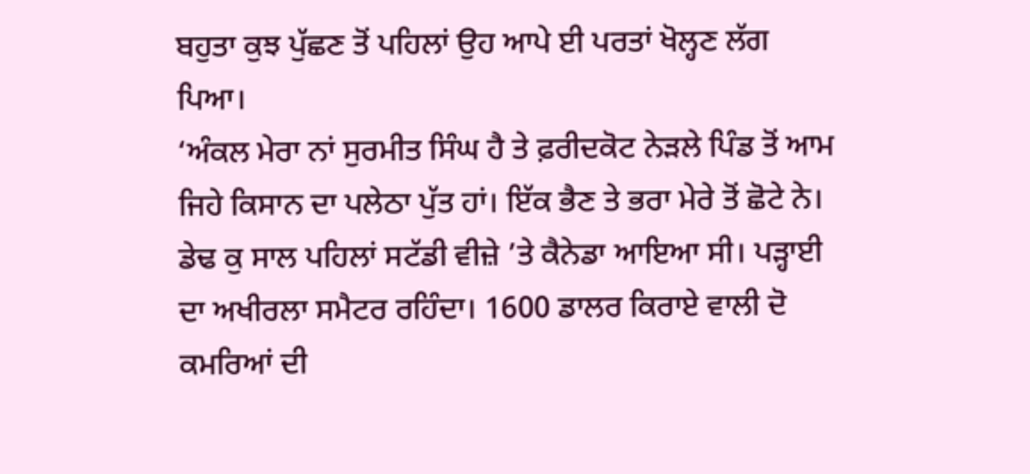ਬਹੁਤਾ ਕੁਝ ਪੁੱਛਣ ਤੋਂ ਪਹਿਲਾਂ ਉਹ ਆਪੇ ਈ ਪਰਤਾਂ ਖੋਲ੍ਹਣ ਲੱਗ ਪਿਆ।
‘ਅੰਕਲ ਮੇਰਾ ਨਾਂ ਸੁਰਮੀਤ ਸਿੰਘ ਹੈ ਤੇ ਫ਼ਰੀਦਕੋਟ ਨੇੜਲੇ ਪਿੰਡ ਤੋਂ ਆਮ ਜਿਹੇ ਕਿਸਾਨ ਦਾ ਪਲੇਠਾ ਪੁੱਤ ਹਾਂ। ਇੱਕ ਭੈਣ ਤੇ ਭਰਾ ਮੇਰੇ ਤੋਂ ਛੋਟੇ ਨੇ। ਡੇਢ ਕੁ ਸਾਲ ਪਹਿਲਾਂ ਸਟੱਡੀ ਵੀਜ਼ੇ ’ਤੇ ਕੈਨੇਡਾ ਆਇਆ ਸੀ। ਪੜ੍ਹਾਈ ਦਾ ਅਖੀਰਲਾ ਸਮੈਟਰ ਰਹਿੰਦਾ। 1600 ਡਾਲਰ ਕਿਰਾਏ ਵਾਲੀ ਦੋ ਕਮਰਿਆਂ ਦੀ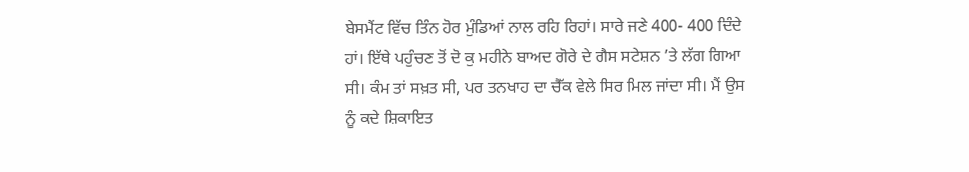ਬੇਸਮੈਂਟ ਵਿੱਚ ਤਿੰਨ ਹੋਰ ਮੁੰਡਿਆਂ ਨਾਲ ਰਹਿ ਰਿਹਾਂ। ਸਾਰੇ ਜਣੇ 400- 400 ਦਿੰਦੇ ਹਾਂ। ਇੱਥੇ ਪਹੁੰਚਣ ਤੋਂ ਦੋ ਕੁ ਮਹੀਨੇ ਬਾਅਦ ਗੋਰੇ ਦੇ ਗੈਸ ਸਟੇਸ਼ਨ ’ਤੇ ਲੱਗ ਗਿਆ ਸੀ। ਕੰਮ ਤਾਂ ਸਖ਼ਤ ਸੀ, ਪਰ ਤਨਖਾਹ ਦਾ ਚੈੱਕ ਵੇਲੇ ਸਿਰ ਮਿਲ ਜਾਂਦਾ ਸੀ। ਮੈਂ ਉਸ ਨੂੰ ਕਦੇ ਸ਼ਿਕਾਇਤ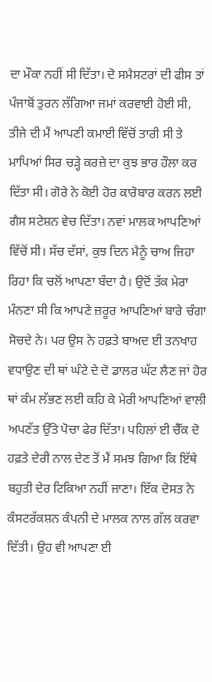ਦਾ ਮੌਕਾ ਨਹੀਂ ਸੀ ਦਿੱਤਾ। ਦੋ ਸਮੈਸਟਰਾਂ ਦੀ ਫੀਸ ਤਾਂ ਪੰਜਾਬੋਂ ਤੁਰਨ ਲੱਗਿਆ ਜਮਾਂ ਕਰਵਾਈ ਹੋਈ ਸੀ, ਤੀਜੇ ਦੀ ਮੈਂ ਆਪਣੀ ਕਮਾਈ ਵਿੱਚੋਂ ਤਾਰੀ ਸੀ ਤੇ ਮਾਪਿਆਂ ਸਿਰ ਚੜ੍ਹੇ ਕਰਜ਼ੇ ਦਾ ਕੁਝ ਭਾਰ ਹੌਲਾ ਕਰ ਦਿੱਤਾ ਸੀ। ਗੋਰੇ ਨੇ ਕੋਈ ਹੋਰ ਕਾਰੋਬਾਰ ਕਰਨ ਲਈ ਗੈਸ ਸਟੇਸ਼ਨ ਵੇਚ ਦਿੱਤਾ। ਨਵਾਂ ਮਾਲਕ ਆਪਣਿਆਂ ਵਿੱਚੋਂ ਸੀ। ਸੱਚ ਦੱਸਾਂ, ਕੁਝ ਦਿਨ ਮੈਨੂੰ ਚਾਅ ਜਿਹਾ ਰਿਹਾ ਕਿ ਚਲੋਂ ਆਪਣਾ ਬੰਦਾ ਹੈ। ਉਦੋਂ ਤੱਕ ਮੇਰਾ ਮੰਨਣਾ ਸੀ ਕਿ ਆਪਣੇ ਜ਼ਰੂਰ ਆਪਣਿਆਂ ਬਾਰੇ ਚੰਗਾ ਸੋਚਦੇ ਨੇ। ਪਰ ਉਸ ਨੇ ਹਫ਼ਤੇ ਬਾਅਦ ਈ ਤਨਖਾਹ ਵਧਾਉਣ ਦੀ ਥਾਂ ਘੰਟੇ ਦੇ ਦੋ ਡਾਲਰ ਘੱਟ ਲੈਣ ਜਾਂ ਹੋਰ ਥਾਂ ਕੰਮ ਲੱਭਣ ਲਈ ਕਹਿ ਕੇ ਮੇਰੀ ਆਪਣਿਆਂ ਵਾਲੀ ਅਪਣੱਤ ਉੱਤੇ ਪੋਚਾ ਫੇਰ ਦਿੱਤਾ। ਪਹਿਲਾਂ ਈ ਚੈੱਕ ਦੋ ਹਫ਼ਤੇ ਦੇਰੀ ਨਾਲ ਦੇਣ ਤੋਂ ਮੈਂ ਸਮਝ ਗਿਆ ਕਿ ਇੱਥੇ ਬਹੁਤੀ ਦੇਰ ਟਿਕਿਆ ਨਹੀਂ ਜਾਣਾ। ਇੱਕ ਦੋਸਤ ਨੇ ਕੰਸਟਰੱਕਸ਼ਨ ਕੰਪਨੀ ਦੇ ਮਾਲਕ ਨਾਲ ਗੱਲ ਕਰਵਾ ਦਿੱਤੀ। ਉਹ ਵੀ ਆਪਣਾ ਈ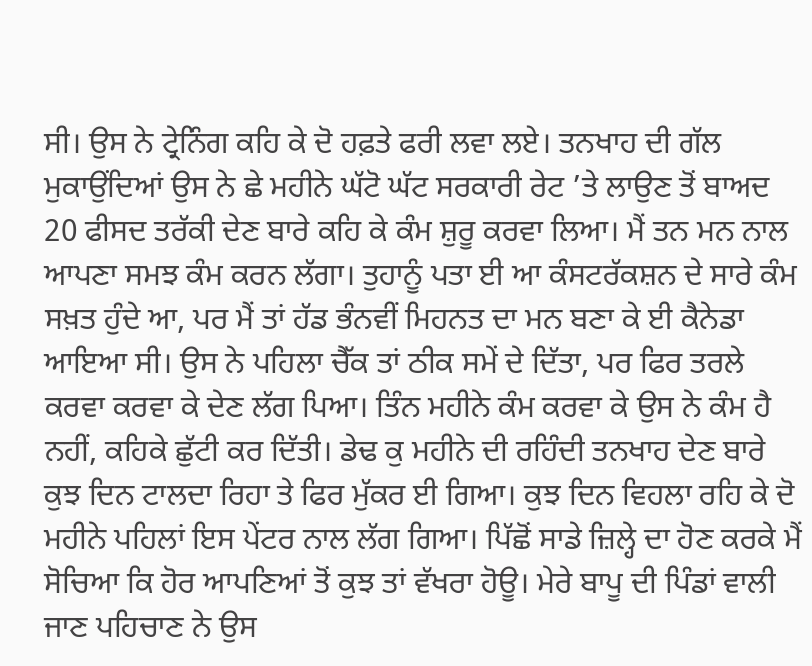ਸੀ। ਉਸ ਨੇ ਟ੍ਰੇਨਿੰਗ ਕਹਿ ਕੇ ਦੋ ਹਫ਼ਤੇ ਫਰੀ ਲਵਾ ਲਏ। ਤਨਖਾਹ ਦੀ ਗੱਲ ਮੁਕਾਉਂਦਿਆਂ ਉਸ ਨੇ ਛੇ ਮਹੀਨੇ ਘੱਟੋ ਘੱਟ ਸਰਕਾਰੀ ਰੇਟ ’ਤੇ ਲਾਉਣ ਤੋਂ ਬਾਅਦ 20 ਫੀਸਦ ਤਰੱਕੀ ਦੇਣ ਬਾਰੇ ਕਹਿ ਕੇ ਕੰਮ ਸ਼ੁਰੂ ਕਰਵਾ ਲਿਆ। ਮੈਂ ਤਨ ਮਨ ਨਾਲ ਆਪਣਾ ਸਮਝ ਕੰਮ ਕਰਨ ਲੱਗਾ। ਤੁਹਾਨੂੰ ਪਤਾ ਈ ਆ ਕੰਸਟਰੱਕਸ਼ਨ ਦੇ ਸਾਰੇ ਕੰਮ ਸਖ਼ਤ ਹੁੰਦੇ ਆ, ਪਰ ਮੈਂ ਤਾਂ ਹੱਡ ਭੰਨਵੀਂ ਮਿਹਨਤ ਦਾ ਮਨ ਬਣਾ ਕੇ ਈ ਕੈਨੇਡਾ ਆਇਆ ਸੀ। ਉਸ ਨੇ ਪਹਿਲਾ ਚੈੱਕ ਤਾਂ ਠੀਕ ਸਮੇਂ ਦੇ ਦਿੱਤਾ, ਪਰ ਫਿਰ ਤਰਲੇ ਕਰਵਾ ਕਰਵਾ ਕੇ ਦੇਣ ਲੱਗ ਪਿਆ। ਤਿੰਨ ਮਹੀਨੇ ਕੰਮ ਕਰਵਾ ਕੇ ਉਸ ਨੇ ਕੰਮ ਹੈ ਨਹੀਂ, ਕਹਿਕੇ ਛੁੱਟੀ ਕਰ ਦਿੱਤੀ। ਡੇਢ ਕੁ ਮਹੀਨੇ ਦੀ ਰਹਿੰਦੀ ਤਨਖਾਹ ਦੇਣ ਬਾਰੇ ਕੁਝ ਦਿਨ ਟਾਲਦਾ ਰਿਹਾ ਤੇ ਫਿਰ ਮੁੱਕਰ ਈ ਗਿਆ। ਕੁਝ ਦਿਨ ਵਿਹਲਾ ਰਹਿ ਕੇ ਦੋ ਮਹੀਨੇ ਪਹਿਲਾਂ ਇਸ ਪੇਂਟਰ ਨਾਲ ਲੱਗ ਗਿਆ। ਪਿੱਛੋਂ ਸਾਡੇ ਜ਼ਿਲ੍ਹੇ ਦਾ ਹੋਣ ਕਰਕੇ ਮੈਂ ਸੋਚਿਆ ਕਿ ਹੋਰ ਆਪਣਿਆਂ ਤੋਂ ਕੁਝ ਤਾਂ ਵੱਖਰਾ ਹੋਊ। ਮੇਰੇ ਬਾਪੂ ਦੀ ਪਿੰਡਾਂ ਵਾਲੀ ਜਾਣ ਪਹਿਚਾਣ ਨੇ ਉਸ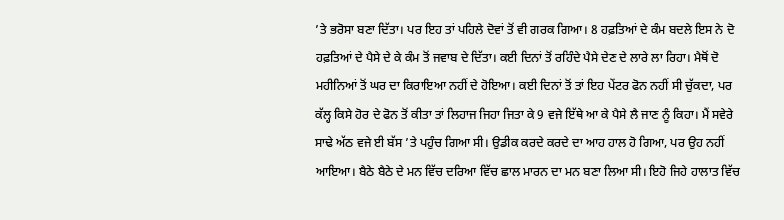’ਤੇ ਭਰੋਸਾ ਬਣਾ ਦਿੱਤਾ। ਪਰ ਇਹ ਤਾਂ ਪਹਿਲੇ ਦੋਵਾਂ ਤੋਂ ਵੀ ਗਰਕ ਗਿਆ। 8 ਹਫ਼ਤਿਆਂ ਦੇ ਕੰਮ ਬਦਲੇ ਇਸ ਨੇ ਦੋ ਹਫ਼ਤਿਆਂ ਦੇ ਪੈਸੇ ਦੇ ਕੇ ਕੰਮ ਤੋਂ ਜਵਾਬ ਦੇ ਦਿੱਤਾ। ਕਈ ਦਿਨਾਂ ਤੋਂ ਰਹਿੰਦੇ ਪੈਸੇ ਦੇਣ ਦੇ ਲਾਰੇ ਲਾ ਰਿਹਾ। ਮੈਥੋਂ ਦੋ ਮਹੀਨਿਆਂ ਤੋਂ ਘਰ ਦਾ ਕਿਰਾਇਆ ਨਹੀਂ ਦੇ ਹੋਇਆ। ਕਈ ਦਿਨਾਂ ਤੋਂ ਤਾਂ ਇਹ ਪੇਂਟਰ ਫੋਨ ਨਹੀਂ ਸੀ ਚੁੱਕਦਾ, ਪਰ ਕੱਲ੍ਹ ਕਿਸੇ ਹੋਰ ਦੇ ਫੋਨ ਤੋਂ ਕੀਤਾ ਤਾਂ ਲਿਹਾਜ ਜਿਹਾ ਜਿਤਾ ਕੇ 9 ਵਜੇ ਇੱਥੇ ਆ ਕੇ ਪੈਸੇ ਲੈ ਜਾਣ ਨੂੰ ਕਿਹਾ। ਮੈਂ ਸਵੇਰੇ ਸਾਢੇ ਅੱਠ ਵਜੇ ਈ ਬੱਸ ’ਤੇ ਪਹੁੰਚ ਗਿਆ ਸੀ। ਉਡੀਕ ਕਰਦੇ ਕਰਦੇ ਦਾ ਆਹ ਹਾਲ ਹੋ ਗਿਆ, ਪਰ ਉਹ ਨਹੀਂ ਆਇਆ। ਬੈਠੇ ਬੈਠੇ ਦੇ ਮਨ ਵਿੱਚ ਦਰਿਆ ਵਿੱਚ ਛਾਲ ਮਾਰਨ ਦਾ ਮਨ ਬਣਾ ਲਿਆ ਸੀ। ਇਹੋ ਜਿਹੇ ਹਾਲਾਤ ਵਿੱਚ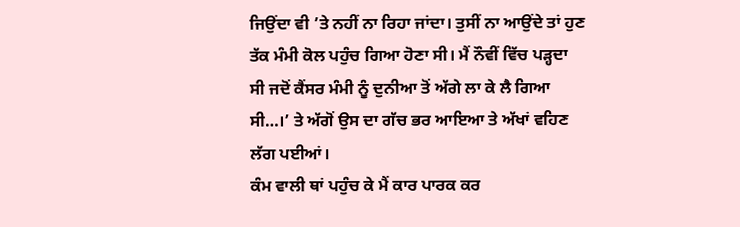ਜਿਉਂਦਾ ਵੀ ’ਤੇ ਨਹੀਂ ਨਾ ਰਿਹਾ ਜਾਂਦਾ। ਤੁਸੀਂ ਨਾ ਆਉਂਦੇ ਤਾਂ ਹੁਣ ਤੱਕ ਮੰਮੀ ਕੋਲ ਪਹੁੰਚ ਗਿਆ ਹੋਣਾ ਸੀ। ਮੈਂ ਨੌਵੀਂ ਵਿੱਚ ਪੜ੍ਹਦਾ ਸੀ ਜਦੋਂ ਕੈਂਸਰ ਮੰਮੀ ਨੂੰ ਦੁਨੀਆ ਤੋਂ ਅੱਗੇ ਲਾ ਕੇ ਲੈ ਗਿਆ ਸੀ…।’ ਤੇ ਅੱਗੋਂ ਉਸ ਦਾ ਗੱਚ ਭਰ ਆਇਆ ਤੇ ਅੱਖਾਂ ਵਹਿਣ ਲੱਗ ਪਈਆਂ।
ਕੰਮ ਵਾਲੀ ਥਾਂ ਪਹੁੰਚ ਕੇ ਮੈਂ ਕਾਰ ਪਾਰਕ ਕਰ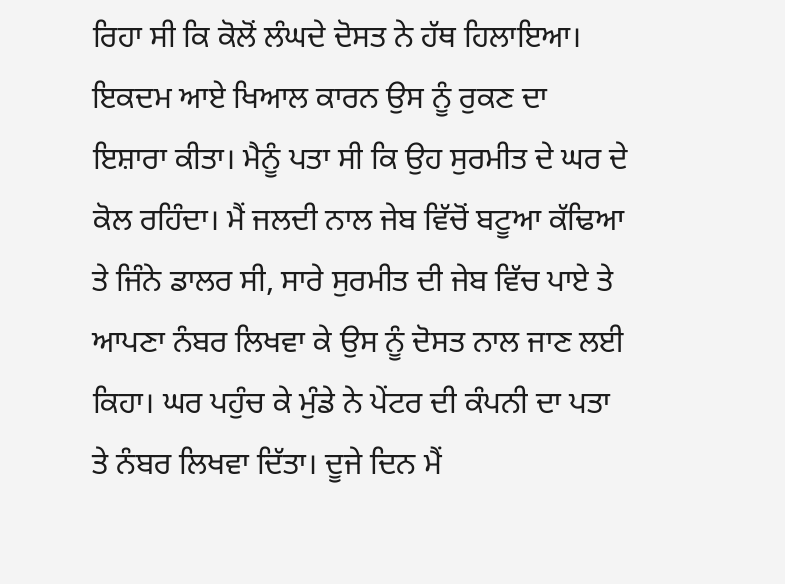ਰਿਹਾ ਸੀ ਕਿ ਕੋਲੋਂ ਲੰਘਦੇ ਦੋਸਤ ਨੇ ਹੱਥ ਹਿਲਾਇਆ। ਇਕਦਮ ਆਏ ਖਿਆਲ ਕਾਰਨ ਉਸ ਨੂੰ ਰੁਕਣ ਦਾ ਇਸ਼ਾਰਾ ਕੀਤਾ। ਮੈਨੂੰ ਪਤਾ ਸੀ ਕਿ ਉਹ ਸੁਰਮੀਤ ਦੇ ਘਰ ਦੇ ਕੋਲ ਰਹਿੰਦਾ। ਮੈਂ ਜਲਦੀ ਨਾਲ ਜੇਬ ਵਿੱਚੋਂ ਬਟੂਆ ਕੱਢਿਆ ਤੇ ਜਿੰਨੇ ਡਾਲਰ ਸੀ, ਸਾਰੇ ਸੁਰਮੀਤ ਦੀ ਜੇਬ ਵਿੱਚ ਪਾਏ ਤੇ ਆਪਣਾ ਨੰਬਰ ਲਿਖਵਾ ਕੇ ਉਸ ਨੂੰ ਦੋਸਤ ਨਾਲ ਜਾਣ ਲਈ ਕਿਹਾ। ਘਰ ਪਹੁੰਚ ਕੇ ਮੁੰਡੇ ਨੇ ਪੇਂਟਰ ਦੀ ਕੰਪਨੀ ਦਾ ਪਤਾ ਤੇ ਨੰਬਰ ਲਿਖਵਾ ਦਿੱਤਾ। ਦੂਜੇ ਦਿਨ ਮੈਂ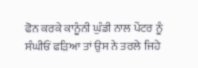ਫੋਨ ਕਰਕੇ ਕਾਨੂੰਨੀ ਘੁੰਡੀ ਨਾਲ ਪੇਂਟਰ ਨੂੰ ਸੰਘੀਓਂ ਫੜਿਆ ਤਾਂ ਉਸ ਨੇ ਤਰਲੇ ਜਿਹੇ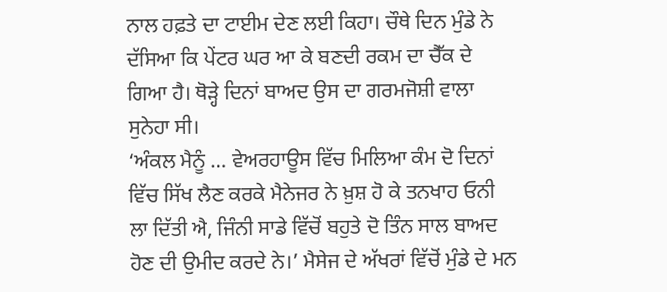ਨਾਲ ਹਫ਼ਤੇ ਦਾ ਟਾਈਮ ਦੇਣ ਲਈ ਕਿਹਾ। ਚੌਥੇ ਦਿਨ ਮੁੰਡੇ ਨੇ ਦੱਸਿਆ ਕਿ ਪੇਂਟਰ ਘਰ ਆ ਕੇ ਬਣਦੀ ਰਕਮ ਦਾ ਚੈੱਕ ਦੇ ਗਿਆ ਹੈ। ਥੋੜ੍ਹੇ ਦਿਨਾਂ ਬਾਅਦ ਉਸ ਦਾ ਗਰਮਜੋਸ਼ੀ ਵਾਲਾ ਸੁਨੇਹਾ ਸੀ।
‘ਅੰਕਲ ਮੈਨੂੰ … ਵੇਅਰਹਾਊਸ ਵਿੱਚ ਮਿਲਿਆ ਕੰਮ ਦੋ ਦਿਨਾਂ ਵਿੱਚ ਸਿੱਖ ਲੈਣ ਕਰਕੇ ਮੈਨੇਜਰ ਨੇ ਖ਼ੁਸ਼ ਹੋ ਕੇ ਤਨਖਾਹ ਓਨੀ ਲਾ ਦਿੱਤੀ ਐ, ਜਿੰਨੀ ਸਾਡੇ ਵਿੱਚੋਂ ਬਹੁਤੇ ਦੋ ਤਿੰਨ ਸਾਲ ਬਾਅਦ ਹੋਣ ਦੀ ਉਮੀਦ ਕਰਦੇ ਨੇ।’ ਮੈਸੇਜ ਦੇ ਅੱਖਰਾਂ ਵਿੱਚੋਂ ਮੁੰਡੇ ਦੇ ਮਨ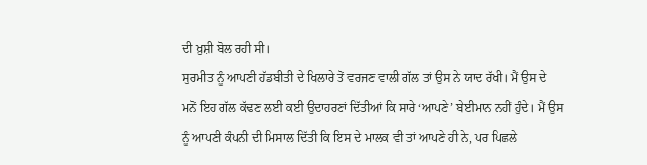ਦੀ ਖ਼ੁਸ਼ੀ ਬੋਲ ਰਹੀ ਸੀ।
ਸੁਰਮੀਤ ਨੂੰ ਆਪਣੀ ਹੱਡਬੀਤੀ ਦੇ ਖਿਲਾਰੇ ਤੋਂ ਵਰਜਣ ਵਾਲੀ ਗੱਲ ਤਾਂ ਉਸ ਨੇ ਯਾਦ ਰੱਖੀ। ਮੈਂ ਉਸ ਦੇ ਮਨੋਂ ਇਹ ਗੱਲ ਕੱਢਣ ਲਈ ਕਈ ਉਦਾਹਰਣਾਂ ਦਿੱਤੀਆਂ ਕਿ ਸਾਰੇ ‘ਆਪਣੇ’ ਬੇਈਮਾਨ ਨਹੀਂ ਹੁੰਦੇ। ਮੈਂ ਉਸ ਨੂੰ ਆਪਣੀ ਕੰਪਨੀ ਦੀ ਮਿਸਾਲ ਦਿੱਤੀ ਕਿ ਇਸ ਦੇ ਮਾਲਕ ਵੀ ਤਾਂ ਆਪਣੇ ਹੀ ਨੇ, ਪਰ ਪਿਛਲੇ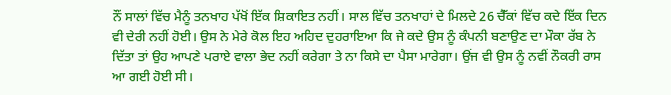ਨੌਂ ਸਾਲਾਂ ਵਿੱਚ ਮੈਨੂੰ ਤਨਖਾਹ ਪੱਖੋਂ ਇੱਕ ਸ਼ਿਕਾਇਤ ਨਹੀਂ। ਸਾਲ ਵਿੱਚ ਤਨਖਾਹਾਂ ਦੇ ਮਿਲਦੇ 26 ਚੈੱਕਾਂ ਵਿੱਚ ਕਦੇ ਇੱਕ ਦਿਨ ਵੀ ਦੇਰੀ ਨਹੀਂ ਹੋਈ। ਉਸ ਨੇ ਮੇਰੇ ਕੋਲ ਇਹ ਅਹਿਦ ਦੁਹਰਾਇਆ ਕਿ ਜੇ ਕਦੇ ਉਸ ਨੂੰ ਕੰਪਨੀ ਬਣਾਉਣ ਦਾ ਮੌਕਾ ਰੱਬ ਨੇ ਦਿੱਤਾ ਤਾਂ ਉਹ ਆਪਣੇ ਪਰਾਏ ਵਾਲਾ ਭੇਦ ਨਹੀਂ ਕਰੇਗਾ ਤੇ ਨਾ ਕਿਸੇ ਦਾ ਪੈਸਾ ਮਾਰੇਗਾ। ਉਂਜ ਵੀ ਉਸ ਨੂੰ ਨਵੀਂ ਨੌਕਰੀ ਰਾਸ ਆ ਗਈ ਹੋਈ ਸੀ।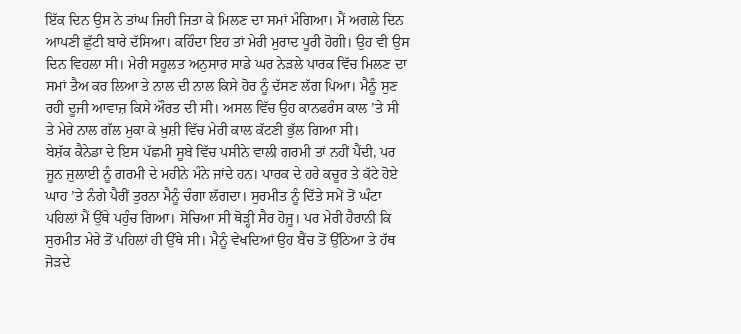ਇੱਕ ਦਿਨ ਉਸ ਨੇ ਤਾਂਘ ਜਿਹੀ ਜਿਤਾ ਕੇ ਮਿਲਣ ਦਾ ਸਮਾਂ ਮੰਗਿਆ। ਮੈਂ ਅਗਲੇ ਦਿਨ ਆਪਣੀ ਛੁੱਟੀ ਬਾਰੇ ਦੱਸਿਆ। ਕਹਿੰਦਾ ਇਹ ਤਾਂ ਮੇਰੀ ਮੁਰਾਦ ਪੂਰੀ ਹੋਗੀ। ਉਹ ਵੀ ਉਸ ਦਿਨ ਵਿਹਲਾ ਸੀ। ਮੇਰੀ ਸਹੂਲਤ ਅਨੁਸਾਰ ਸਾਡੇ ਘਰ ਨੇੜਲੇ ਪਾਰਕ ਵਿੱਚ ਮਿਲਣ ਦਾ ਸਮਾਂ ਤੈਅ ਕਰ ਲਿਆ ਤੇ ਨਾਲ ਦੀ ਨਾਲ ਕਿਸੇ ਹੋਰ ਨੂੰ ਦੱਸਣ ਲੱਗ ਪਿਆ। ਮੈਨੂੰ ਸੁਣ ਰਹੀ ਦੂਜੀ ਆਵਾਜ਼ ਕਿਸੇ ਔਰਤ ਦੀ ਸੀ। ਅਸਲ ਵਿੱਚ ਉਹ ਕਾਨਫਰੰਸ ਕਾਲ ’ਤੇ ਸੀ ਤੇ ਮੇਰੇ ਨਾਲ ਗੱਲ ਮੁਕਾ ਕੇ ਖ਼ੁਸ਼ੀ ਵਿੱਚ ਮੇਰੀ ਕਾਲ ਕੱਟਣੀ ਭੁੱਲ ਗਿਆ ਸੀ।
ਬੇਸ਼ੱਕ ਕੈਨੇਡਾ ਦੇ ਇਸ ਪੱਛਮੀ ਸੂਬੇ ਵਿੱਚ ਪਸੀਨੇ ਵਾਲੀ ਗਰਮੀ ਤਾਂ ਨਹੀਂ ਪੈਂਦੀ, ਪਰ ਜੂਨ ਜੁਲਾਈ ਨੂੰ ਗਰਮੀ ਦੇ ਮਹੀਨੇ ਮੰਨੇ ਜਾਂਦੇ ਹਨ। ਪਾਰਕ ਦੇ ਹਰੇ ਕਚੂਰ ਤੇ ਕੱਟੇ ਹੋਏ ਘਾਹ ’ਤੇ ਨੰਗੇ ਪੈਰੀਂ ਤੁਰਨਾ ਮੈਨੂੰ ਚੰਗਾ ਲੱਗਦਾ। ਸੁਰਮੀਤ ਨੂੰ ਦਿੱਤੇ ਸਮੇਂ ਤੋਂ ਘੰਟਾ ਪਹਿਲਾਂ ਮੈਂ ਉੱਥੇ ਪਹੁੰਚ ਗਿਆ। ਸੋਚਿਆ ਸੀ ਥੋੜ੍ਹੀ ਸੈਰ ਹੋਜੂ। ਪਰ ਮੇਰੀ ਹੈਰਾਨੀ ਕਿ ਸੁਰਮੀਤ ਮੇਰੇ ਤੋਂ ਪਹਿਲਾਂ ਹੀ ਉੱਥੇ ਸੀ। ਮੈਨੂੰ ਵੇਖਦਿਆਂ ਉਹ ਬੈਂਚ ਤੋਂ ਉੱਠਿਆ ਤੇ ਹੱਥ ਜੋੜਦੇ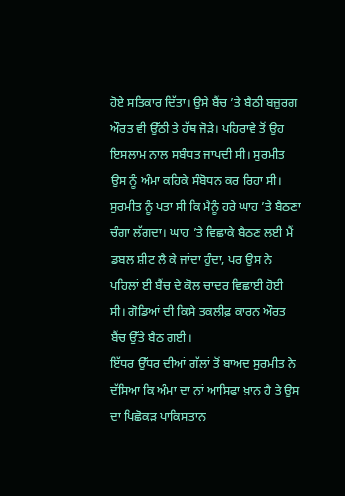ਹੋਏ ਸਤਿਕਾਰ ਦਿੱਤਾ। ਉਸੇ ਬੈਂਚ ’ਤੇ ਬੈਠੀ ਬਜ਼ੁਰਗ ਔਰਤ ਵੀ ਉੱਠੀ ਤੇ ਹੱਥ ਜੋੜੇ। ਪਹਿਰਾਵੇ ਤੋਂ ਉਹ ਇਸਲਾਮ ਨਾਲ ਸਬੰਧਤ ਜਾਪਦੀ ਸੀ। ਸੁਰਮੀਤ ਉਸ ਨੂੰ ਅੰਮਾ ਕਹਿਕੇ ਸੰਬੋਧਨ ਕਰ ਰਿਹਾ ਸੀ। ਸੁਰਮੀਤ ਨੂੰ ਪਤਾ ਸੀ ਕਿ ਮੈਨੂੰ ਹਰੇ ਘਾਹ ’ਤੇ ਬੈਠਣਾ ਚੰਗਾ ਲੱਗਦਾ। ਘਾਹ ’ਤੇ ਵਿਛਾਕੇ ਬੈਠਣ ਲਈ ਮੈਂ ਡਬਲ ਸ਼ੀਟ ਲੈ ਕੇ ਜਾਂਦਾ ਹੁੰਦਾ, ਪਰ ਉਸ ਨੇ ਪਹਿਲਾਂ ਈ ਬੈਂਚ ਦੇ ਕੋਲ ਚਾਦਰ ਵਿਛਾਈ ਹੋਈ ਸੀ। ਗੋਡਿਆਂ ਦੀ ਕਿਸੇ ਤਕਲੀਫ਼ ਕਾਰਨ ਔਰਤ ਬੈਂਚ ਉੱਤੇ ਬੈਠ ਗਈ।
ਇੱਧਰ ਉੱਧਰ ਦੀਆਂ ਗੱਲਾਂ ਤੋਂ ਬਾਅਦ ਸੁਰਮੀਤ ਨੇ ਦੱਸਿਆ ਕਿ ਅੰਮਾ ਦਾ ਨਾਂ ਆਸਿਫਾ ਖ਼ਾਨ ਹੈ ਤੇ ਉਸ ਦਾ ਪਿਛੋਕੜ ਪਾਕਿਸਤਾਨ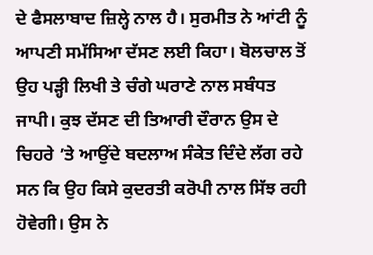ਦੇ ਫੈਸਲਾਬਾਦ ਜ਼ਿਲ੍ਹੇ ਨਾਲ ਹੈ। ਸੁਰਮੀਤ ਨੇ ਆਂਟੀ ਨੂੰ ਆਪਣੀ ਸਮੱਸਿਆ ਦੱਸਣ ਲਈ ਕਿਹਾ। ਬੋਲਚਾਲ ਤੋਂ ਉਹ ਪੜ੍ਹੀ ਲਿਖੀ ਤੇ ਚੰਗੇ ਘਰਾਣੇ ਨਾਲ ਸਬੰਧਤ ਜਾਪੀ। ਕੁਝ ਦੱਸਣ ਦੀ ਤਿਆਰੀ ਦੌਰਾਨ ਉਸ ਦੇ ਚਿਹਰੇ ’ਤੇ ਆਉਂਦੇ ਬਦਲਾਅ ਸੰਕੇਤ ਦਿੰਦੇ ਲੱਗ ਰਹੇ ਸਨ ਕਿ ਉਹ ਕਿਸੇ ਕੁਦਰਤੀ ਕਰੋਪੀ ਨਾਲ ਸਿੱਝ ਰਹੀ ਹੋਵੇਗੀ। ਉਸ ਨੇ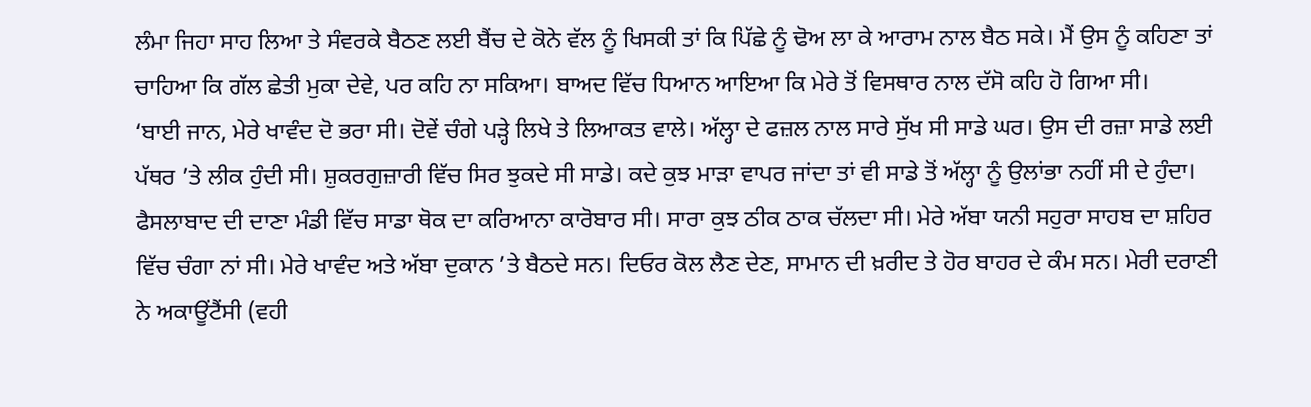ਲੰਮਾ ਜਿਹਾ ਸਾਹ ਲਿਆ ਤੇ ਸੰਵਰਕੇ ਬੈਠਣ ਲਈ ਬੈਂਚ ਦੇ ਕੋਨੇ ਵੱਲ ਨੂੰ ਖਿਸਕੀ ਤਾਂ ਕਿ ਪਿੱਛੇ ਨੂੰ ਢੋਅ ਲਾ ਕੇ ਆਰਾਮ ਨਾਲ ਬੈਠ ਸਕੇ। ਮੈਂ ਉਸ ਨੂੰ ਕਹਿਣਾ ਤਾਂ ਚਾਹਿਆ ਕਿ ਗੱਲ ਛੇਤੀ ਮੁਕਾ ਦੇਵੇ, ਪਰ ਕਹਿ ਨਾ ਸਕਿਆ। ਬਾਅਦ ਵਿੱਚ ਧਿਆਨ ਆਇਆ ਕਿ ਮੇਰੇ ਤੋਂ ਵਿਸਥਾਰ ਨਾਲ ਦੱਸੋ ਕਹਿ ਹੋ ਗਿਆ ਸੀ।
‘ਬਾਈ ਜਾਨ, ਮੇਰੇ ਖਾਵੰਦ ਦੋ ਭਰਾ ਸੀ। ਦੋਵੇਂ ਚੰਗੇ ਪੜ੍ਹੇ ਲਿਖੇ ਤੇ ਲਿਆਕਤ ਵਾਲੇ। ਅੱਲ੍ਹਾ ਦੇ ਫਜ਼ਲ ਨਾਲ ਸਾਰੇ ਸੁੱਖ ਸੀ ਸਾਡੇ ਘਰ। ਉਸ ਦੀ ਰਜ਼ਾ ਸਾਡੇ ਲਈ ਪੱਥਰ ’ਤੇ ਲੀਕ ਹੁੰਦੀ ਸੀ। ਸ਼ੁਕਰਗੁਜ਼ਾਰੀ ਵਿੱਚ ਸਿਰ ਝੁਕਦੇ ਸੀ ਸਾਡੇ। ਕਦੇ ਕੁਝ ਮਾੜਾ ਵਾਪਰ ਜਾਂਦਾ ਤਾਂ ਵੀ ਸਾਡੇ ਤੋਂ ਅੱਲ੍ਹਾ ਨੂੰ ਉਲਾਂਭਾ ਨਹੀਂ ਸੀ ਦੇ ਹੁੰਦਾ। ਫੈਸਲਾਬਾਦ ਦੀ ਦਾਣਾ ਮੰਡੀ ਵਿੱਚ ਸਾਡਾ ਥੋਕ ਦਾ ਕਰਿਆਨਾ ਕਾਰੋਬਾਰ ਸੀ। ਸਾਰਾ ਕੁਝ ਠੀਕ ਠਾਕ ਚੱਲਦਾ ਸੀ। ਮੇਰੇ ਅੱਬਾ ਯਨੀ ਸਹੁਰਾ ਸਾਹਬ ਦਾ ਸ਼ਹਿਰ ਵਿੱਚ ਚੰਗਾ ਨਾਂ ਸੀ। ਮੇਰੇ ਖਾਵੰਦ ਅਤੇ ਅੱਬਾ ਦੁਕਾਨ ’ਤੇ ਬੈਠਦੇ ਸਨ। ਦਿਓਰ ਕੋਲ ਲੈਣ ਦੇਣ, ਸਾਮਾਨ ਦੀ ਖ਼ਰੀਦ ਤੇ ਹੋਰ ਬਾਹਰ ਦੇ ਕੰਮ ਸਨ। ਮੇਰੀ ਦਰਾਣੀ ਨੇ ਅਕਾਊਂਟੈਂਸੀ (ਵਹੀ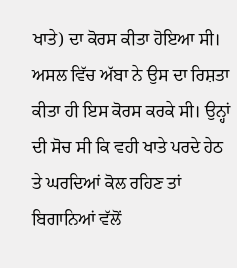ਖਾਤੇ) ਦਾ ਕੋਰਸ ਕੀਤਾ ਹੋਇਆ ਸੀ। ਅਸਲ ਵਿੱਚ ਅੱਬਾ ਨੇ ਉਸ ਦਾ ਰਿਸ਼ਤਾ ਕੀਤਾ ਹੀ ਇਸ ਕੋਰਸ ਕਰਕੇ ਸੀ। ਉਨ੍ਹਾਂ ਦੀ ਸੋਚ ਸੀ ਕਿ ਵਹੀ ਖਾਤੇ ਪਰਦੇ ਹੇਠ ਤੇ ਘਰਦਿਆਂ ਕੋਲ ਰਹਿਣ ਤਾਂ ਬਿਗਾਨਿਆਂ ਵੱਲੋਂ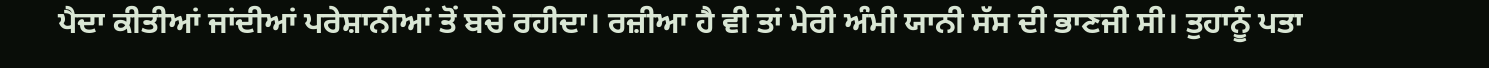ਪੈਦਾ ਕੀਤੀਆਂ ਜਾਂਦੀਆਂ ਪਰੇਸ਼ਾਨੀਆਂ ਤੋਂ ਬਚੇ ਰਹੀਦਾ। ਰਜ਼ੀਆ ਹੈ ਵੀ ਤਾਂ ਮੇਰੀ ਅੰਮੀ ਯਾਨੀ ਸੱਸ ਦੀ ਭਾਣਜੀ ਸੀ। ਤੁਹਾਨੂੰ ਪਤਾ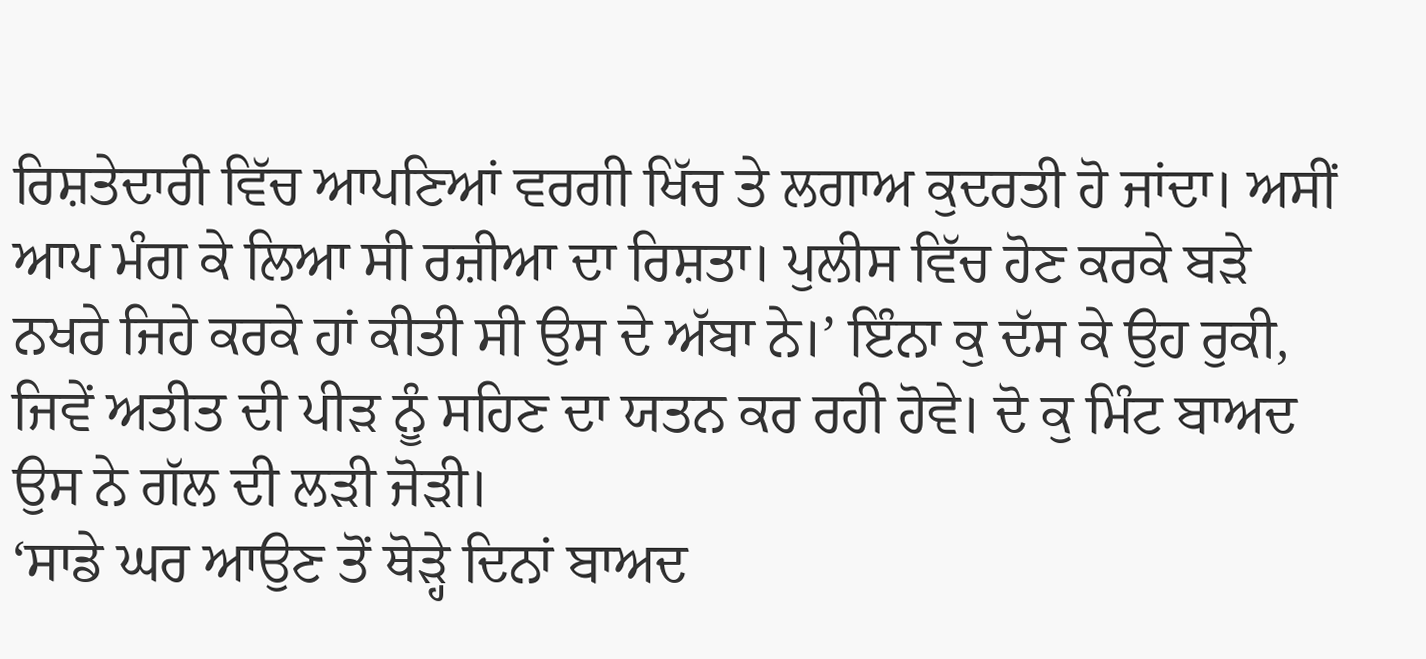ਰਿਸ਼ਤੇਦਾਰੀ ਵਿੱਚ ਆਪਣਿਆਂ ਵਰਗੀ ਖਿੱਚ ਤੇ ਲਗਾਅ ਕੁਦਰਤੀ ਹੋ ਜਾਂਦਾ। ਅਸੀਂ ਆਪ ਮੰਗ ਕੇ ਲਿਆ ਸੀ ਰਜ਼ੀਆ ਦਾ ਰਿਸ਼ਤਾ। ਪੁਲੀਸ ਵਿੱਚ ਹੋਣ ਕਰਕੇ ਬੜੇ ਨਖਰੇ ਜਿਹੇ ਕਰਕੇ ਹਾਂ ਕੀਤੀ ਸੀ ਉਸ ਦੇ ਅੱਬਾ ਨੇ।’ ਇੰਨਾ ਕੁ ਦੱਸ ਕੇ ਉਹ ਰੁਕੀ, ਜਿਵੇਂ ਅਤੀਤ ਦੀ ਪੀੜ ਨੂੰ ਸਹਿਣ ਦਾ ਯਤਨ ਕਰ ਰਹੀ ਹੋਵੇ। ਦੋ ਕੁ ਮਿੰਟ ਬਾਅਦ ਉਸ ਨੇ ਗੱਲ ਦੀ ਲੜੀ ਜੋੜੀ।
‘ਸਾਡੇ ਘਰ ਆਉਣ ਤੋਂ ਥੋੜ੍ਹੇ ਦਿਨਾਂ ਬਾਅਦ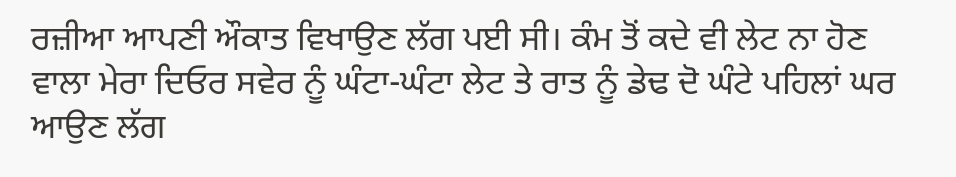ਰਜ਼ੀਆ ਆਪਣੀ ਔਕਾਤ ਵਿਖਾਉਣ ਲੱਗ ਪਈ ਸੀ। ਕੰਮ ਤੋਂ ਕਦੇ ਵੀ ਲੇਟ ਨਾ ਹੋਣ ਵਾਲਾ ਮੇਰਾ ਦਿਓਰ ਸਵੇਰ ਨੂੰ ਘੰਟਾ-ਘੰਟਾ ਲੇਟ ਤੇ ਰਾਤ ਨੂੰ ਡੇਢ ਦੋ ਘੰਟੇ ਪਹਿਲਾਂ ਘਰ ਆਉਣ ਲੱਗ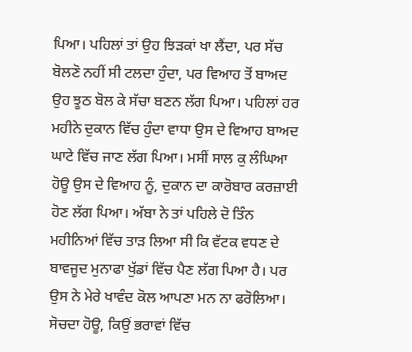ਪਿਆ। ਪਹਿਲਾਂ ਤਾਂ ਉਹ ਝਿੜਕਾਂ ਖਾ ਲੈਂਦਾ, ਪਰ ਸੱਚ ਬੋਲਣੋ ਨਹੀਂ ਸੀ ਟਲਦਾ ਹੁੰਦਾ, ਪਰ ਵਿਆਹ ਤੋਂ ਬਾਅਦ ਉਹ ਝੂਠ ਬੋਲ ਕੇ ਸੱਚਾ ਬਣਨ ਲੱਗ ਪਿਆ। ਪਹਿਲਾਂ ਹਰ ਮਹੀਨੇ ਦੁਕਾਨ ਵਿੱਚ ਹੁੰਦਾ ਵਾਧਾ ਉਸ ਦੇ ਵਿਆਹ ਬਾਅਦ ਘਾਟੇ ਵਿੱਚ ਜਾਣ ਲੱਗ ਪਿਆ। ਮਸੀਂ ਸਾਲ ਕੁ ਲੰਘਿਆ ਹੋਊ ਉਸ ਦੇ ਵਿਆਹ ਨੂੰ, ਦੁਕਾਨ ਦਾ ਕਾਰੋਬਾਰ ਕਰਜ਼ਾਈ ਹੋਣ ਲੱਗ ਪਿਆ। ਅੱਬਾ ਨੇ ਤਾਂ ਪਹਿਲੇ ਦੋ ਤਿੰਨ ਮਹੀਨਿਆਂ ਵਿੱਚ ਤਾੜ ਲਿਆ ਸੀ ਕਿ ਵੱਟਕ ਵਧਣ ਦੇ ਬਾਵਜੂਦ ਮੁਨਾਫਾ ਖੁੱਡਾਂ ਵਿੱਚ ਪੈਣ ਲੱਗ ਪਿਆ ਹੈ। ਪਰ ਉਸ ਨੇ ਮੇਰੇ ਖਾਵੰਦ ਕੋਲ ਆਪਣਾ ਮਨ ਨਾ ਫਰੋਲਿਆ। ਸੋਚਦਾ ਹੋਊ, ਕਿਉਂ ਭਰਾਵਾਂ ਵਿੱਚ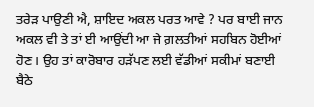ਤਰੇੜ ਪਾਉਣੀ ਐ, ਸ਼ਾਇਦ ਅਕਲ ਪਰਤ ਆਵੇ ? ਪਰ ਬਾਈ ਜਾਨ ਅਕਲ ਵੀ ਤੇ ਤਾਂ ਈ ਆਉਂਦੀ ਆ ਜੇ ਗ਼ਲਤੀਆਂ ਸਹਬਿਨ ਹੋਈਆਂ ਹੋਣ। ਉਹ ਤਾਂ ਕਾਰੋਬਾਰ ਹੜੱਪਣ ਲਈ ਵੱਡੀਆਂ ਸਕੀਮਾਂ ਬਣਾਈ ਬੈਠੇ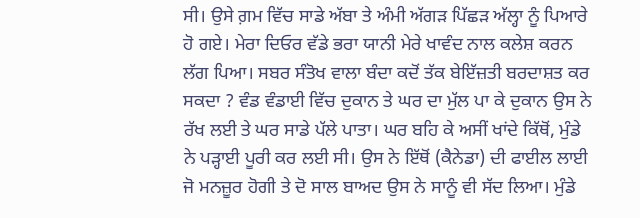ਸੀ। ਉਸੇ ਗ਼ਮ ਵਿੱਚ ਸਾਡੇ ਅੱਬਾ ਤੇ ਅੰਮੀ ਅੱਗੜ ਪਿੱਛੜ ਅੱਲ੍ਹਾ ਨੂੰ ਪਿਆਰੇ ਹੋ ਗਏ। ਮੇਰਾ ਦਿਓਰ ਵੱਡੇ ਭਰਾ ਯਾਨੀ ਮੇਰੇ ਖਾਵੰਦ ਨਾਲ ਕਲੇਸ਼ ਕਰਨ ਲੱਗ ਪਿਆ। ਸਬਰ ਸੰਤੋਖ ਵਾਲਾ ਬੰਦਾ ਕਦੋਂ ਤੱਕ ਬੇਇੱਜ਼ਤੀ ਬਰਦਾਸ਼ਤ ਕਰ ਸਕਦਾ ? ਵੰਡ ਵੰਡਾਈ ਵਿੱਚ ਦੁਕਾਨ ਤੇ ਘਰ ਦਾ ਮੁੱਲ ਪਾ ਕੇ ਦੁਕਾਨ ਉਸ ਨੇ ਰੱਖ ਲਈ ਤੇ ਘਰ ਸਾਡੇ ਪੱਲੇ ਪਾਤਾ। ਘਰ ਬਹਿ ਕੇ ਅਸੀਂ ਖਾਂਦੇ ਕਿੱਥੋਂ, ਮੁੰਡੇ ਨੇ ਪੜ੍ਹਾਈ ਪੂਰੀ ਕਰ ਲਈ ਸੀ। ਉਸ ਨੇ ਇੱਥੋਂ (ਕੈਨੇਡਾ) ਦੀ ਫਾਈਲ ਲਾਈ ਜੋ ਮਨਜ਼ੂਰ ਹੋਗੀ ਤੇ ਦੋ ਸਾਲ ਬਾਅਦ ਉਸ ਨੇ ਸਾਨੂੰ ਵੀ ਸੱਦ ਲਿਆ। ਮੁੰਡੇ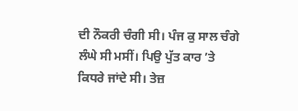ਦੀ ਨੌਕਰੀ ਚੰਗੀ ਸੀ। ਪੰਜ ਕੁ ਸਾਲ ਚੰਗੇ ਲੰਘੇ ਸੀ ਮਸੀਂ। ਪਿਉ ਪੁੱਤ ਕਾਰ ’ਤੇ ਕਿਧਰੇ ਜਾਂਦੇ ਸੀ। ਤੇਜ਼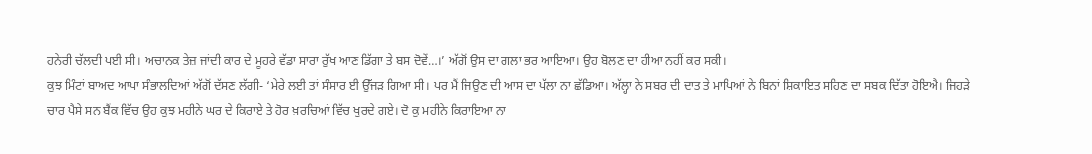ਹਨੇਰੀ ਚੱਲਦੀ ਪਈ ਸੀ। ਅਚਾਨਕ ਤੇਜ਼ ਜਾਂਦੀ ਕਾਰ ਦੇ ਮੂਹਰੇ ਵੱਡਾ ਸਾਰਾ ਰੁੱਖ ਆਣ ਡਿੱਗਾ ਤੇ ਬਸ ਦੋਵੇਂ…।’ ਅੱਗੋਂ ਉਸ ਦਾ ਗਲਾ ਭਰ ਆਇਆ। ਉਹ ਬੋਲਣ ਦਾ ਹੀਆ ਨਹੀਂ ਕਰ ਸਕੀ।
ਕੁਝ ਮਿੰਟਾਂ ਬਾਅਦ ਆਪਾ ਸੰਭਾਲਦਿਆਂ ਅੱਗੋਂ ਦੱਸਣ ਲੱਗੀ- ‘ਮੇਰੇ ਲਈ ਤਾਂ ਸੰਸਾਰ ਈ ਉੱਜੜ ਗਿਆ ਸੀ। ਪਰ ਮੈਂ ਜਿਉਣ ਦੀ ਆਸ ਦਾ ਪੱਲਾ ਨਾ ਛੱਡਿਆ। ਅੱਲ੍ਹਾ ਨੇ ਸਬਰ ਦੀ ਦਾਤ ਤੇ ਮਾਪਿਆਂ ਨੇ ਬਿਨਾਂ ਸ਼ਿਕਾਇਤ ਸਹਿਣ ਦਾ ਸਬਕ ਦਿੱਤਾ ਹੋਇਐ। ਜਿਹੜੇ ਚਾਰ ਪੈਸੇ ਸਨ ਬੈਂਕ ਵਿੱਚ ਉਹ ਕੁਝ ਮਹੀਨੇ ਘਰ ਦੇ ਕਿਰਾਏ ਤੇ ਹੋਰ ਖ਼ਰਚਿਆਂ ਵਿੱਚ ਖੁਰਦੇ ਗਏ। ਦੋ ਕੁ ਮਹੀਨੇ ਕਿਰਾਇਆ ਨਾ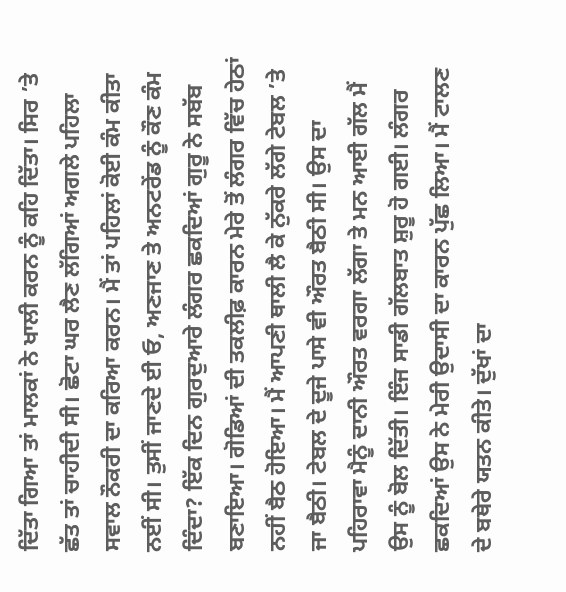ਦਿੱਤਾ ਗਿਆ ਤਾਂ ਮਾਲਕਾਂ ਨੇ ਖਾਲੀ ਕਰਨ ਨੂੰ ਕਹਿ ਦਿੱਤਾ। ਸਿਰ ’ਤੇ ਛੱਤ ਤਾਂ ਚਾਹੀਦੀ ਸੀ। ਛੋਟਾ ਘਰ ਲੈਣ ਲੱਗਿਆਂ ਅਗਲੇ ਪਹਿਲਾ ਸਵਾਲ ਨੌਕਰੀ ਦਾ ਕਰਿਆ ਕਰਨ। ਮੈਂ ਤਾਂ ਪਹਿਲਾਂ ਕੋਈ ਕੰਮ ਕੀਤਾ ਨਈਂ ਸੀ। ਤੁਸੀਂ ਜਾਣਦੇ ਈ ਓ, ਅਣਜਾਣ ਤੇ ਅਨਟਰੇਂਡ ਨੂੰ ਕੌਣ ਕੰਮ ਦਿੰਦਾ? ਇੱਕ ਦਿਨ ਗੁਰਦੁਆਰੇ ਲੰਗਰ ਛਕਦਿਆਂ ਗੁਰੂ ਨੇ ਸਬੱਬ ਬਣਾਇਆ। ਗੋਡਿਆਂ ਦੀ ਤਕਲੀਫ਼ ਕਾਰਨ ਮੇਰੇ ਤੋਂ ਲੰਗਰ ਵਿੱਚ ਹੇਠਾਂ ਨਹੀਂ ਬੈਠ ਹੋਇਆ। ਮੈਂ ਆਪਣੀ ਥਾਲੀ ਲੈ ਕੇ ਨੁੱਕਰੇ ਲੱਗੇ ਟੇਬਲ ’ਤੇ ਜਾ ਬੈਠੀ। ਟੇਬਲ ਦੇ ਦੂਜੇ ਪਾਸੇ ਵੀ ਔਰਤ ਬੈਠੀ ਸੀ। ਉਸ ਦਾ ਪਹਿਰਾਵਾ ਮੈਨੂੰ ਦਾਨੀ ਔਰਤ ਵਰਗਾ ਲੱਗਾ ਤੇ ਮਨ ਆਈ ਗੱਲ ਮੈਂ ਉਸ ਨੂੰ ਬੋਲ ਦਿੱਤੀ। ਇੰਜ ਸਾਡੀ ਗੱਲਬਾਤ ਸ਼ੁਰੂ ਹੋ ਗਈ। ਲੰਗਰ ਛਕਦਿਆਂ ਉਸ ਨੇ ਮੇਰੀ ਉਦਾਸੀ ਦਾ ਕਾਰਨ ਪੁੱਛ ਲਿਆ। ਮੈਂ ਟਾਲਣ ਦੇ ਬਥੇਰੇ ਯਤਨ ਕੀਤੇ। ਦੁੱਖਾਂ ਦਾ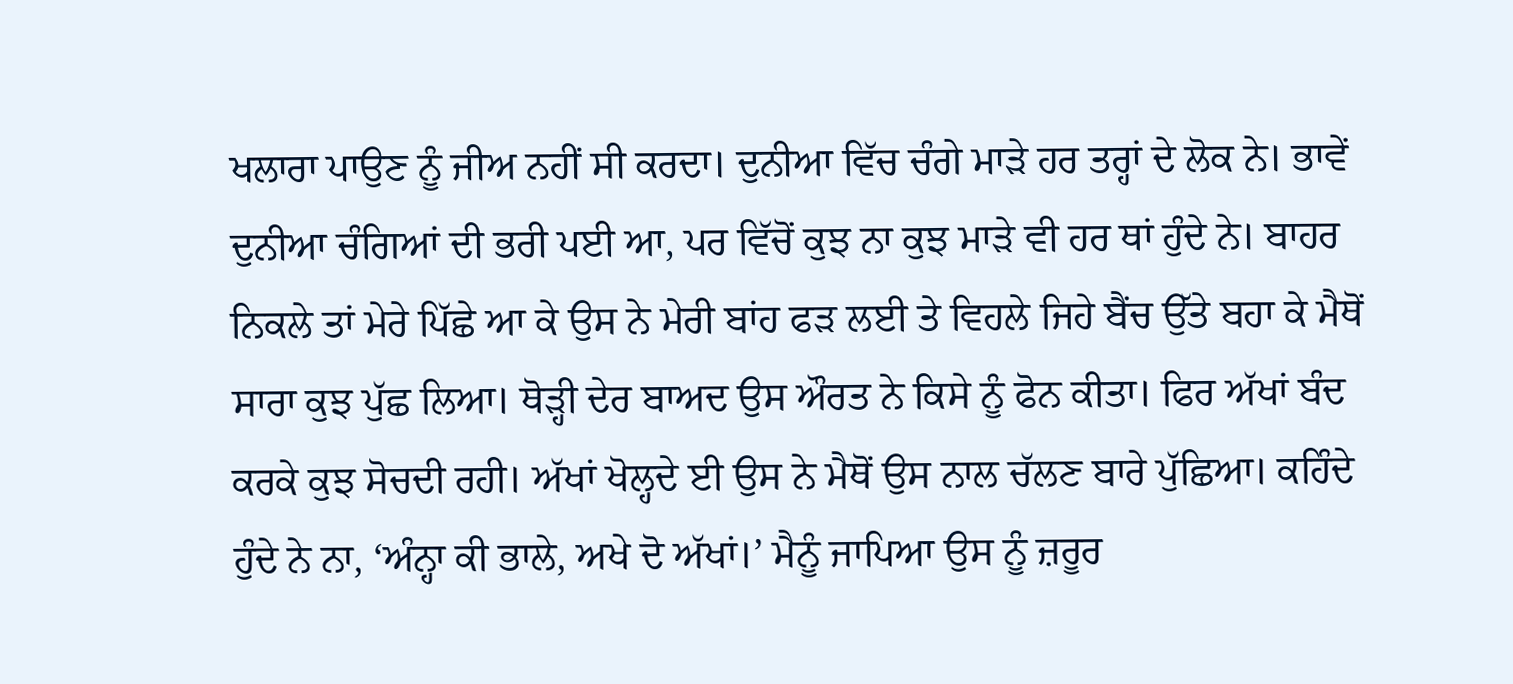ਖਲਾਰਾ ਪਾਉਣ ਨੂੰ ਜੀਅ ਨਹੀਂ ਸੀ ਕਰਦਾ। ਦੁਨੀਆ ਵਿੱਚ ਚੰਗੇ ਮਾੜੇ ਹਰ ਤਰ੍ਹਾਂ ਦੇ ਲੋਕ ਨੇ। ਭਾਵੇਂ ਦੁਨੀਆ ਚੰਗਿਆਂ ਦੀ ਭਰੀ ਪਈ ਆ, ਪਰ ਵਿੱਚੋਂ ਕੁਝ ਨਾ ਕੁਝ ਮਾੜੇ ਵੀ ਹਰ ਥਾਂ ਹੁੰਦੇ ਨੇ। ਬਾਹਰ ਨਿਕਲੇ ਤਾਂ ਮੇਰੇ ਪਿੱਛੇ ਆ ਕੇ ਉਸ ਨੇ ਮੇਰੀ ਬਾਂਹ ਫੜ ਲਈ ਤੇ ਵਿਹਲੇ ਜਿਹੇ ਬੈਂਚ ਉੱਤੇ ਬਹਾ ਕੇ ਮੈਥੋਂ ਸਾਰਾ ਕੁਝ ਪੁੱਛ ਲਿਆ। ਥੋੜ੍ਹੀ ਦੇਰ ਬਾਅਦ ਉਸ ਔਰਤ ਨੇ ਕਿਸੇ ਨੂੰ ਫੋਨ ਕੀਤਾ। ਫਿਰ ਅੱਖਾਂ ਬੰਦ ਕਰਕੇ ਕੁਝ ਸੋਚਦੀ ਰਹੀ। ਅੱਖਾਂ ਖੋਲ੍ਹਦੇ ਈ ਉਸ ਨੇ ਮੈਥੋਂ ਉਸ ਨਾਲ ਚੱਲਣ ਬਾਰੇ ਪੁੱਛਿਆ। ਕਹਿੰਦੇ ਹੁੰਦੇ ਨੇ ਨਾ, ‘ਅੰਨ੍ਹਾ ਕੀ ਭਾਲੇ, ਅਖੇ ਦੋ ਅੱਖਾਂ।’ ਮੈਨੂੰ ਜਾਪਿਆ ਉਸ ਨੂੰ ਜ਼ਰੂਰ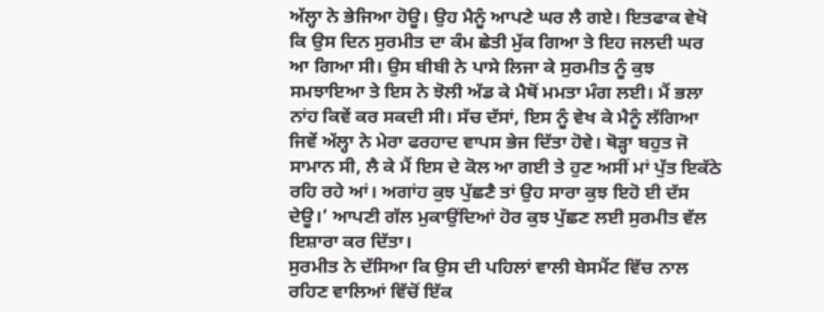ਅੱਲ੍ਹਾ ਨੇ ਭੇਜਿਆ ਹੋਊ। ਉਹ ਮੈਨੂੰ ਆਪਣੇ ਘਰ ਲੈ ਗਏ। ਇਤਫਾਕ ਵੇਖੋ ਕਿ ਉਸ ਦਿਨ ਸੁਰਮੀਤ ਦਾ ਕੰਮ ਛੇਤੀ ਮੁੱਕ ਗਿਆ ਤੇ ਇਹ ਜਲਦੀ ਘਰ ਆ ਗਿਆ ਸੀ। ਉਸ ਬੀਬੀ ਨੇ ਪਾਸੇ ਲਿਜਾ ਕੇ ਸੁਰਮੀਤ ਨੂੰ ਕੁਝ ਸਮਝਾਇਆ ਤੇ ਇਸ ਨੇ ਝੋਲੀ ਅੱਡ ਕੇ ਮੈਥੋਂ ਮਮਤਾ ਮੰਗ ਲਈ। ਮੈਂ ਭਲਾ ਨਾਂਹ ਕਿਵੇਂ ਕਰ ਸਕਦੀ ਸੀ। ਸੱਚ ਦੱਸਾਂ, ਇਸ ਨੂੰ ਵੇਖ ਕੇ ਮੈਨੂੰ ਲੱਗਿਆ ਜਿਵੇਂ ਅੱਲ੍ਹਾ ਨੇ ਮੇਰਾ ਫਰਹਾਦ ਵਾਪਸ ਭੇਜ ਦਿੱਤਾ ਹੋਵੇ। ਥੋੜ੍ਹਾ ਬਹੁਤ ਜੋ ਸਾਮਾਨ ਸੀ, ਲੈ ਕੇ ਮੈਂ ਇਸ ਦੇ ਕੋਲ ਆ ਗਈ ਤੇ ਹੁਣ ਅਸੀਂ ਮਾਂ ਪੁੱਤ ਇਕੱਠੇ ਰਹਿ ਰਹੇ ਆਂ। ਅਗਾਂਹ ਕੁਝ ਪੁੱਛਣੈ ਤਾਂ ਉਹ ਸਾਰਾ ਕੁਝ ਇਹੋ ਈ ਦੱਸ ਦੇਊ।’ ਆਪਣੀ ਗੱਲ ਮੁਕਾਉਂਦਿਆਂ ਹੋਰ ਕੁਝ ਪੁੱਛਣ ਲਈ ਸੁਰਮੀਤ ਵੱਲ ਇਸ਼ਾਰਾ ਕਰ ਦਿੱਤਾ।
ਸੁਰਮੀਤ ਨੇ ਦੱਸਿਆ ਕਿ ਉਸ ਦੀ ਪਹਿਲਾਂ ਵਾਲੀ ਬੇਸਮੈਂਟ ਵਿੱਚ ਨਾਲ ਰਹਿਣ ਵਾਲਿਆਂ ਵਿੱਚੋਂ ਇੱਕ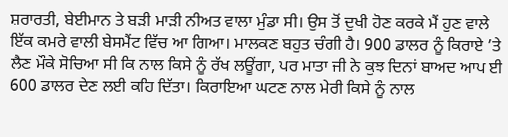ਸ਼ਰਾਰਤੀ, ਬੇਈਮਾਨ ਤੇ ਬੜੀ ਮਾੜੀ ਨੀਅਤ ਵਾਲਾ ਮੁੰਡਾ ਸੀ। ਉਸ ਤੋਂ ਦੁਖੀ ਹੋਣ ਕਰਕੇ ਮੈਂ ਹੁਣ ਵਾਲੇ ਇੱਕ ਕਮਰੇ ਵਾਲੀ ਬੇਸਮੈਂਟ ਵਿੱਚ ਆ ਗਿਆ। ਮਾਲਕਣ ਬਹੁਤ ਚੰਗੀ ਹੈ। 900 ਡਾਲਰ ਨੂੰ ਕਿਰਾਏ ’ਤੇ ਲੈਣ ਮੌਕੇ ਸੋਚਿਆ ਸੀ ਕਿ ਨਾਲ ਕਿਸੇ ਨੂੰ ਰੱਖ ਲਊਂਗਾ, ਪਰ ਮਾਤਾ ਜੀ ਨੇ ਕੁਝ ਦਿਨਾਂ ਬਾਅਦ ਆਪ ਈ 600 ਡਾਲਰ ਦੇਣ ਲਈ ਕਹਿ ਦਿੱਤਾ। ਕਿਰਾਇਆ ਘਟਣ ਨਾਲ ਮੇਰੀ ਕਿਸੇ ਨੂੰ ਨਾਲ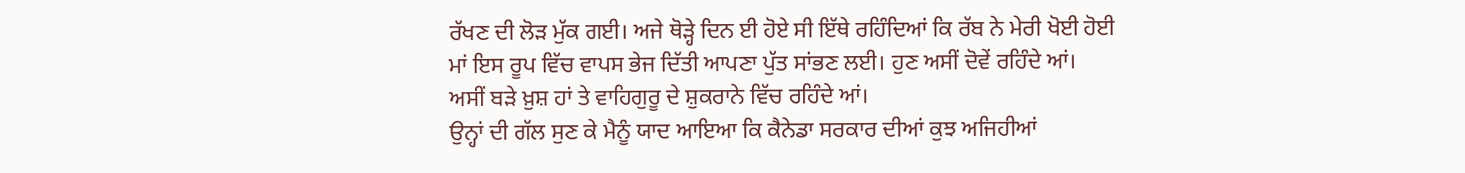ਰੱਖਣ ਦੀ ਲੋੜ ਮੁੱਕ ਗਈ। ਅਜੇ ਥੋੜ੍ਹੇ ਦਿਨ ਈ ਹੋਏ ਸੀ ਇੱਥੇ ਰਹਿੰਦਿਆਂ ਕਿ ਰੱਬ ਨੇ ਮੇਰੀ ਖੋਈ ਹੋਈ ਮਾਂ ਇਸ ਰੂਪ ਵਿੱਚ ਵਾਪਸ ਭੇਜ ਦਿੱਤੀ ਆਪਣਾ ਪੁੱਤ ਸਾਂਭਣ ਲਈ। ਹੁਣ ਅਸੀਂ ਦੋਵੇਂ ਰਹਿੰਦੇ ਆਂ। ਅਸੀਂ ਬੜੇ ਖ਼ੁਸ਼ ਹਾਂ ਤੇ ਵਾਹਿਗੁਰੂ ਦੇ ਸ਼ੁਕਰਾਨੇ ਵਿੱਚ ਰਹਿੰਦੇ ਆਂ।
ਉਨ੍ਹਾਂ ਦੀ ਗੱਲ ਸੁਣ ਕੇ ਮੈਨੂੰ ਯਾਦ ਆਇਆ ਕਿ ਕੈਨੇਡਾ ਸਰਕਾਰ ਦੀਆਂ ਕੁਝ ਅਜਿਹੀਆਂ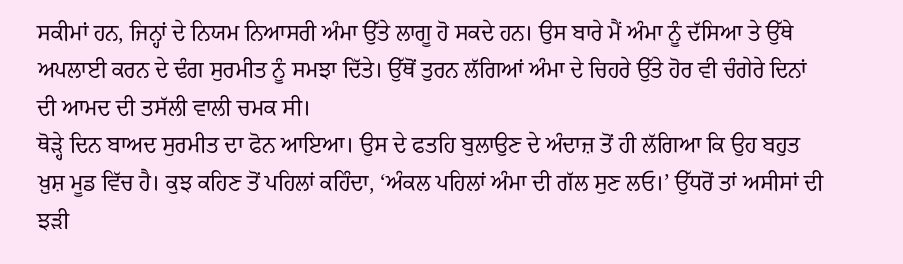ਸਕੀਮਾਂ ਹਨ, ਜਿਨ੍ਹਾਂ ਦੇ ਨਿਯਮ ਨਿਆਸਰੀ ਅੰਮਾ ਉੱਤੇ ਲਾਗੂ ਹੋ ਸਕਦੇ ਹਨ। ਉਸ ਬਾਰੇ ਮੈਂ ਅੰਮਾ ਨੂੰ ਦੱਸਿਆ ਤੇ ਉੱਥੇ ਅਪਲਾਈ ਕਰਨ ਦੇ ਢੰਗ ਸੁਰਮੀਤ ਨੂੰ ਸਮਝਾ ਦਿੱਤੇ। ਉੱਥੋਂ ਤੁਰਨ ਲੱਗਿਆਂ ਅੰਮਾ ਦੇ ਚਿਹਰੇ ਉੱਤੇ ਹੋਰ ਵੀ ਚੰਗੇਰੇ ਦਿਨਾਂ ਦੀ ਆਮਦ ਦੀ ਤਸੱਲੀ ਵਾਲੀ ਚਮਕ ਸੀ।
ਥੋੜ੍ਹੇ ਦਿਨ ਬਾਅਦ ਸੁਰਮੀਤ ਦਾ ਫੋਨ ਆਇਆ। ਉਸ ਦੇ ਫਤਹਿ ਬੁਲਾਉਣ ਦੇ ਅੰਦਾਜ਼ ਤੋਂ ਹੀ ਲੱਗਿਆ ਕਿ ਉਹ ਬਹੁਤ ਖ਼ੁਸ਼ ਮੂਡ ਵਿੱਚ ਹੈ। ਕੁਝ ਕਹਿਣ ਤੋਂ ਪਹਿਲਾਂ ਕਹਿੰਦਾ, ‘ਅੰਕਲ ਪਹਿਲਾਂ ਅੰਮਾ ਦੀ ਗੱਲ ਸੁਣ ਲਓ।’ ਉੱਧਰੋਂ ਤਾਂ ਅਸੀਸਾਂ ਦੀ ਝੜੀ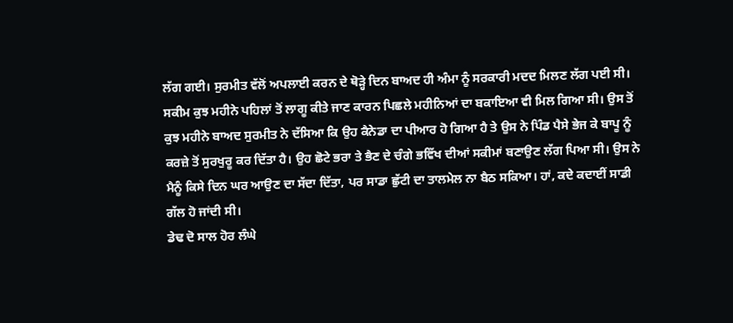ਲੱਗ ਗਈ। ਸੁਰਮੀਤ ਵੱਲੋਂ ਅਪਲਾਈ ਕਰਨ ਦੇ ਥੋੜ੍ਹੇ ਦਿਨ ਬਾਅਦ ਹੀ ਅੰਮਾ ਨੂੰ ਸਰਕਾਰੀ ਮਦਦ ਮਿਲਣ ਲੱਗ ਪਈ ਸੀ। ਸਕੀਮ ਕੁਝ ਮਹੀਨੇ ਪਹਿਲਾਂ ਤੋਂ ਲਾਗੂ ਕੀਤੇ ਜਾਣ ਕਾਰਨ ਪਿਛਲੇ ਮਹੀਨਿਆਂ ਦਾ ਬਕਾਇਆ ਵੀ ਮਿਲ ਗਿਆ ਸੀ। ਉਸ ਤੋਂ ਕੁਝ ਮਹੀਨੇ ਬਾਅਦ ਸੁਰਮੀਤ ਨੇ ਦੱਸਿਆ ਕਿ ਉਹ ਕੈਨੇਡਾ ਦਾ ਪੀਆਰ ਹੋ ਗਿਆ ਹੈ ਤੇ ਉਸ ਨੇ ਪਿੰਡ ਪੈਸੇ ਭੇਜ ਕੇ ਬਾਪੂ ਨੂੰ ਕਰਜ਼ੇ ਤੋਂ ਸੁਰਖੁਰੂ ਕਰ ਦਿੱਤਾ ਹੈ। ਉਹ ਛੋਟੇ ਭਰਾ ਤੇ ਭੈਣ ਦੇ ਚੰਗੇ ਭਵਿੱਖ ਦੀਆਂ ਸਕੀਮਾਂ ਬਣਾਉਣ ਲੱਗ ਪਿਆ ਸੀ। ਉਸ ਨੇ ਮੈਨੂੰ ਕਿਸੇ ਦਿਨ ਘਰ ਆਉਣ ਦਾ ਸੱਦਾ ਦਿੱਤਾ, ਪਰ ਸਾਡਾ ਛੁੱਟੀ ਦਾ ਤਾਲਮੇਲ ਨਾ ਬੈਠ ਸਕਿਆ। ਹਾਂ, ਕਦੇ ਕਦਾਈਂ ਸਾਡੀ ਗੱਲ ਹੋ ਜਾਂਦੀ ਸੀ।
ਡੇਢ ਦੋ ਸਾਲ ਹੋਰ ਲੰਘੇ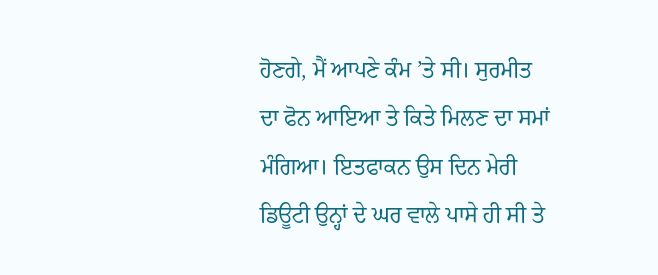ਹੋਣਗੇ, ਮੈਂ ਆਪਣੇ ਕੰਮ ’ਤੇ ਸੀ। ਸੁਰਮੀਤ ਦਾ ਫੋਨ ਆਇਆ ਤੇ ਕਿਤੇ ਮਿਲਣ ਦਾ ਸਮਾਂ ਮੰਗਿਆ। ਇਤਫਾਕਨ ਉਸ ਦਿਨ ਮੇਰੀ ਡਿਊਟੀ ਉਨ੍ਹਾਂ ਦੇ ਘਰ ਵਾਲੇ ਪਾਸੇ ਹੀ ਸੀ ਤੇ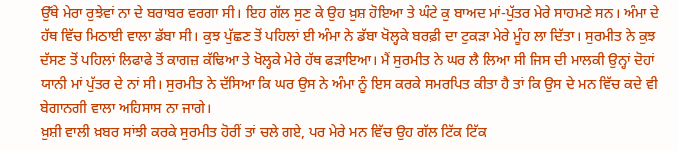ਉੱਥੇ ਮੇਰਾ ਰੁਝੇਵਾਂ ਨਾ ਦੇ ਬਰਾਬਰ ਵਰਗਾ ਸੀ। ਇਹ ਗੱਲ ਸੁਣ ਕੇ ਉਹ ਖ਼ੁਸ਼ ਹੋਇਆ ਤੇ ਘੰਟੇ ਕੁ ਬਾਅਦ ਮਾਂ-ਪੁੱਤਰ ਮੇਰੇ ਸਾਹਮਣੇ ਸਨ। ਅੰਮਾ ਦੇ ਹੱਥ ਵਿੱਚ ਮਿਠਾਈ ਵਾਲਾ ਡੱਬਾ ਸੀ। ਕੁਝ ਪੁੱਛਣ ਤੋਂ ਪਹਿਲਾਂ ਈ ਅੰਮਾ ਨੇ ਡੱਬਾ ਖੋਲ੍ਹਕੇ ਬਰਫ਼ੀ ਦਾ ਟੁਕੜਾ ਮੇਰੇ ਮੂੰਹ ਲਾ ਦਿੱਤਾ। ਸੁਰਮੀਤ ਨੇ ਕੁਝ ਦੱਸਣ ਤੋਂ ਪਹਿਲਾਂ ਲਿਫਾਫੇ ਤੋਂ ਕਾਗਜ਼ ਕੱਢਿਆ ਤੇ ਖੋਲ੍ਹਕੇ ਮੇਰੇ ਹੱਥ ਫੜਾਇਆ। ਮੈਂ ਸੁਰਮੀਤ ਨੇ ਘਰ ਲੈ ਲਿਆ ਸੀ ਜਿਸ ਦੀ ਮਾਲਕੀ ਉਨ੍ਹਾਂ ਦੋਹਾਂ ਯਾਨੀ ਮਾਂ ਪੁੱਤਰ ਦੇ ਨਾਂ ਸੀ। ਸੁਰਮੀਤ ਨੇ ਦੱਸਿਆ ਕਿ ਘਰ ਉਸ ਨੇ ਅੰਮਾ ਨੂੰ ਇਸ ਕਰਕੇ ਸਮਰਪਿਤ ਕੀਤਾ ਹੈ ਤਾਂ ਕਿ ਉਸ ਦੇ ਮਨ ਵਿੱਚ ਕਦੇ ਵੀ ਬੇਗਾਨਗੀ ਵਾਲਾ ਅਹਿਸਾਸ ਨਾ ਜਾਗੇ।
ਖ਼ੁਸ਼ੀ ਵਾਲੀ ਖ਼ਬਰ ਸਾਂਝੀ ਕਰਕੇ ਸੁਰਮੀਤ ਹੋਰੀਂ ਤਾਂ ਚਲੇ ਗਏ, ਪਰ ਮੇਰੇ ਮਨ ਵਿੱਚ ਉਹ ਗੱਲ ਟਿੱਕ ਟਿੱਕ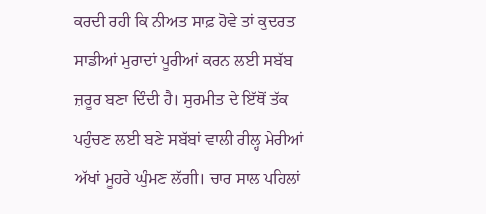ਕਰਦੀ ਰਹੀ ਕਿ ਨੀਅਤ ਸਾਫ਼ ਹੋਵੇ ਤਾਂ ਕੁਦਰਤ ਸਾਡੀਆਂ ਮੁਰਾਦਾਂ ਪੂਰੀਆਂ ਕਰਨ ਲਈ ਸਬੱਬ ਜ਼ਰੂਰ ਬਣਾ ਦਿੰਦੀ ਹੈ। ਸੁਰਮੀਤ ਦੇ ਇੱਥੋਂ ਤੱਕ ਪਹੁੰਚਣ ਲਈ ਬਣੇ ਸਬੱਬਾਂ ਵਾਲੀ ਰੀਲ੍ਹ ਮੇਰੀਆਂ ਅੱਖਾਂ ਮੂਹਰੇ ਘੁੰਮਣ ਲੱਗੀ। ਚਾਰ ਸਾਲ ਪਹਿਲਾਂ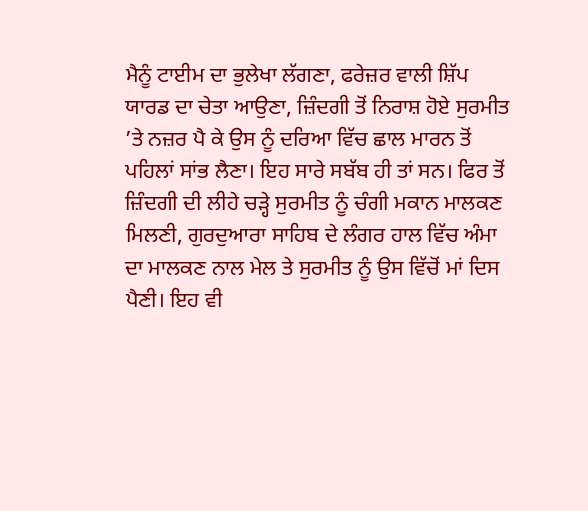ਮੈਨੂੰ ਟਾਈਮ ਦਾ ਭੁਲੇਖਾ ਲੱਗਣਾ, ਫਰੇਜ਼ਰ ਵਾਲੀ ਸ਼ਿੱਪ ਯਾਰਡ ਦਾ ਚੇਤਾ ਆਉਣਾ, ਜ਼ਿੰਦਗੀ ਤੋਂ ਨਿਰਾਸ਼ ਹੋਏ ਸੁਰਮੀਤ ’ਤੇ ਨਜ਼ਰ ਪੈ ਕੇ ਉਸ ਨੂੰ ਦਰਿਆ ਵਿੱਚ ਛਾਲ ਮਾਰਨ ਤੋਂ ਪਹਿਲਾਂ ਸਾਂਭ ਲੈਣਾ। ਇਹ ਸਾਰੇ ਸਬੱਬ ਹੀ ਤਾਂ ਸਨ। ਫਿਰ ਤੋਂ ਜ਼ਿੰਦਗੀ ਦੀ ਲੀਹੇ ਚੜ੍ਹੇ ਸੁਰਮੀਤ ਨੂੰ ਚੰਗੀ ਮਕਾਨ ਮਾਲਕਣ ਮਿਲਣੀ, ਗੁਰਦੁਆਰਾ ਸਾਹਿਬ ਦੇ ਲੰਗਰ ਹਾਲ ਵਿੱਚ ਅੰਮਾ ਦਾ ਮਾਲਕਣ ਨਾਲ ਮੇਲ ਤੇ ਸੁਰਮੀਤ ਨੂੰ ਉਸ ਵਿੱਚੋਂ ਮਾਂ ਦਿਸ ਪੈਣੀ। ਇਹ ਵੀ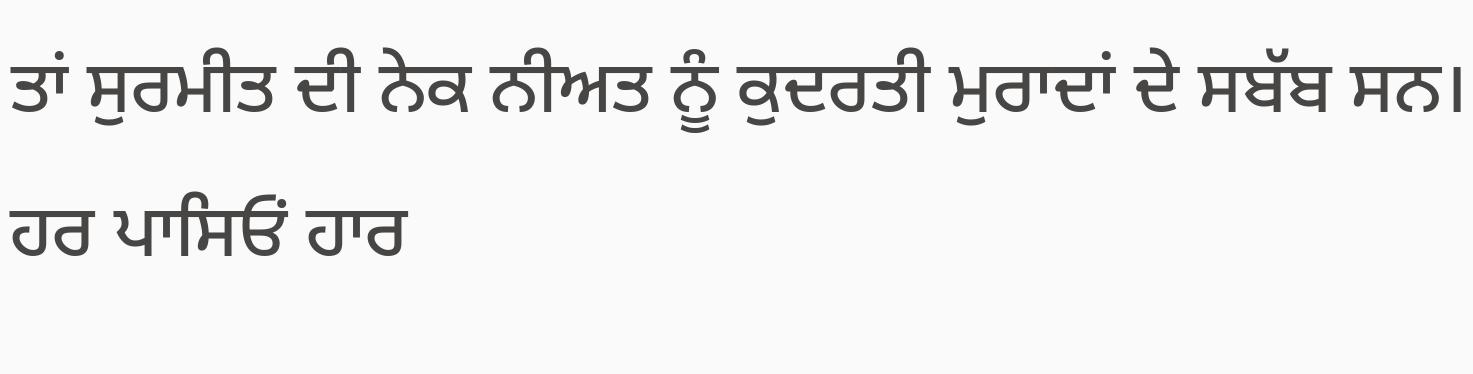ਤਾਂ ਸੁਰਮੀਤ ਦੀ ਨੇਕ ਨੀਅਤ ਨੂੰ ਕੁਦਰਤੀ ਮੁਰਾਦਾਂ ਦੇ ਸਬੱਬ ਸਨ। ਹਰ ਪਾਸਿਓਂ ਹਾਰ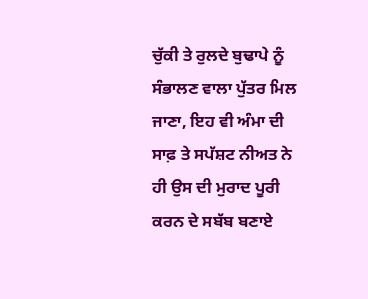ਚੁੱਕੀ ਤੇ ਰੁਲਦੇ ਬੁਢਾਪੇ ਨੂੰ ਸੰਭਾਲਣ ਵਾਲਾ ਪੁੱਤਰ ਮਿਲ ਜਾਣਾ, ਇਹ ਵੀ ਅੰਮਾ ਦੀ ਸਾਫ਼ ਤੇ ਸਪੱਸ਼ਟ ਨੀਅਤ ਨੇ ਹੀ ਉਸ ਦੀ ਮੁਰਾਦ ਪੂਰੀ ਕਰਨ ਦੇ ਸਬੱਬ ਬਣਾਏ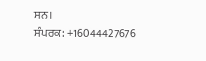ਸਨ।
ਸੰਪਰਕ: +16044427676